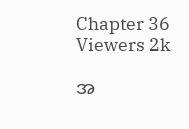Chapter 36
Viewers 2k

အ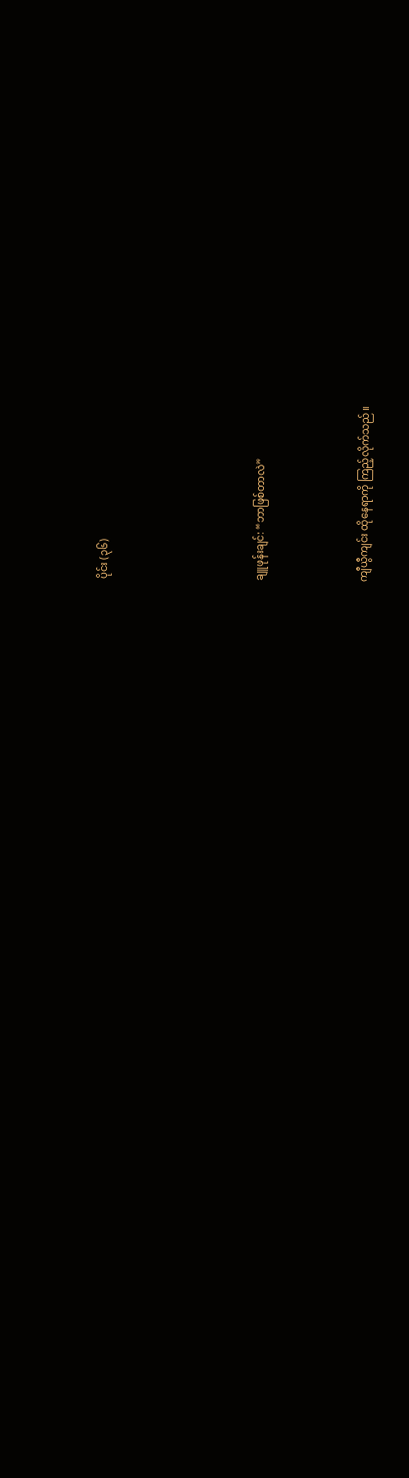ပိုင်း (၃၆)





ချူဖုန်းချင်: “ဘာဖြစ်တာလဲ”



ကျီယွီကျင်း ထိုနေရာကို ကြည့်လိုက်သည်။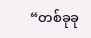“တစ်ခုခု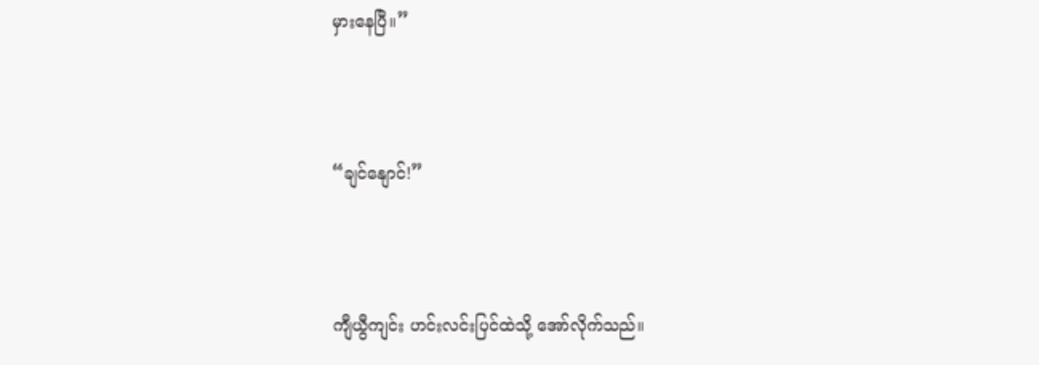မှားနေပြီ။”



“ချင်နျောင်!”



ကျီယွီကျင်း ဟင်းလင်းပြင်ထဲသို့ အော်လိုက်သည်။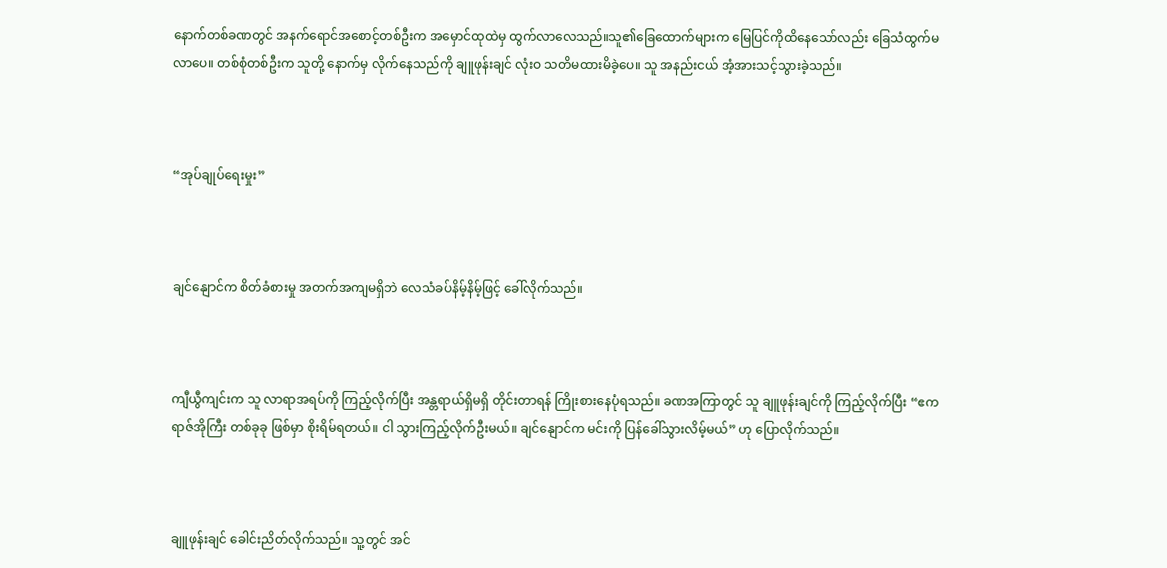နောက်တစ်ခဏတွင် အနက်ရောင်အစောင့်တစ်ဦးက အမှောင်ထုထဲမှ ထွက်လာလေသည်။သူ၏ခြေထောက်များက မြေပြင်ကိုထိနေသော်လည်း ခြေသံထွက်မလာပေ။ တစ်စုံတစ်ဦးက သူတို့ နောက်မှ လိုက်နေသည်ကို ချူဖုန်းချင် လုံးဝ သတိမထားမိခဲ့ပေ။ သူ အနည်းငယ် အံ့အားသင့်သွားခဲ့သည်။



“အုပ်ချုပ်ရေးမှုး”



ချင်နျောင်က စိတ်ခံစားမှု အတက်အကျမရှိဘဲ လေသံခပ်နိမ့်နိမ့်ဖြင့် ခေါ်လိုက်သည်။



ကျီယွီကျင်းက သူ လာရာအရပ်ကို ကြည့်လိုက်ပြီး အန္တရာယ်ရှိမရှိ တိုင်းတာရန် ကြိုးစားနေပုံရသည်။ ခဏအကြာတွင် သူ ချူဖုန်းချင်ကို ကြည့်လိုက်ပြီး “ဧကရာဇ်အိုကြီး တစ်ခုခု ဖြစ်မှာ စိုးရိမ်ရတယ်။ ငါ သွားကြည့်လိုက်ဦးမယ်။ ချင်နျောင်က မင်းကို ပြန်ခေါ်သွားလိမ့်မယ်” ဟု ပြောလိုက်သည်။



ချူဖုန်းချင် ခေါင်းညိတ်လိုက်သည်။ သူ့တွင် အင်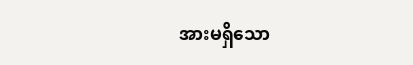အားမရှိသော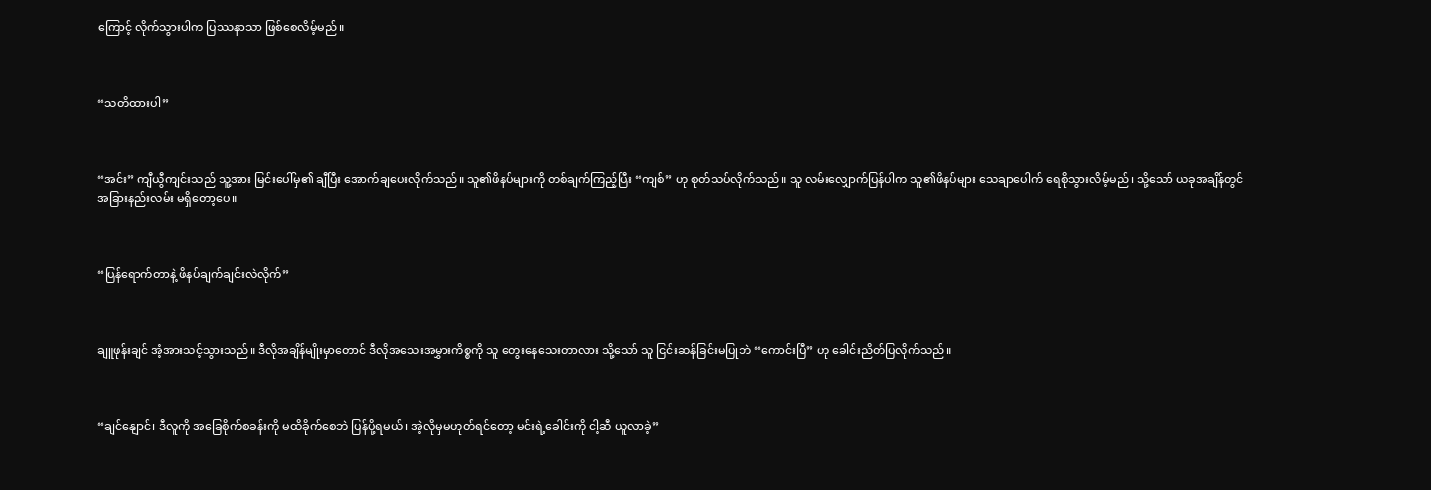ကြောင့် လိုက်သွားပါက ပြဿနာသာ ဖြစ်စေလိမ့်မည်။



“သတိထားပါ”



“အင်း” ကျီယွီကျင်းသည် သူ့အား မြင်းပေါ်မှ၏ ချီပြီး အောက်ချပေးလိုက်သည်။ သူ၏ဖိနပ်များကို တစ်ချက်ကြည့်ပြီး “ကျစ်” ဟု စုတ်သပ်လိုက်သည်။ သူ လမ်းလျှောက်ပြန်ပါက သူ၏ဖိနပ်များ သေချာပေါက် ရေစိုသွားလိမ့်မည်၊ သို့သော် ယခုအချိန်တွင် အခြားနည်းလမ်း မရှိတော့ပေ။



“ပြန်ရောက်တာနဲ့ ဖိနပ်ချက်ချင်းလဲလိုက်”



ချူဖုန်းချင် အံ့အားသင့်သွားသည်။ ဒီလိုအချိန်မျိုးမှာတောင် ဒီလိုအသေးအမွှားကိစ္စကို သူ တွေးနေသေးတာလား သို့သော် သူ ငြင်းဆန်ခြင်းမပြုဘဲ “ကောင်းပြီ” ဟု ခေါင်းညိတ်ပြလိုက်သည်။



“ချင်နျောင်၊ ဒီလူကို အခြေစိုက်စခန်းကို မထိခိုက်စေဘဲ ပြန်ပို့ရမယ်၊ အဲ့လိုမှမဟုတ်ရင်တော့ မင်းရဲ့ခေါင်းကို ငါ့ဆီ ယူလာခဲ့”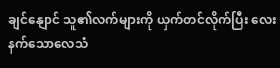ချင်နျောင် သူ၏လက်များကို ယှက်တင်လိုက်ပြီး လေးနက်သောလေသံ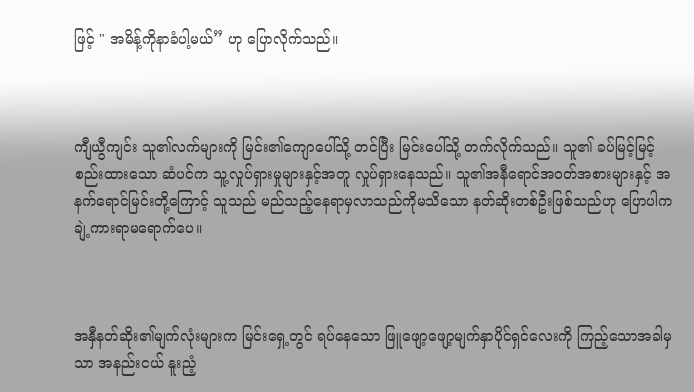ဖြင့် " အမိန့်ကိုနာခံပါ့မယ်” ဟု ပြောလိုက်သည်။



ကျီယွီကျင်း သူ၏လက်များကို မြင်း၏ကျောပေါ်သို့ တင်ပြီး မြင်းပေါ်သို့ တက်လိုက်သည်။ သူ၏ ခပ်မြင့်မြင့်စည်းထားသော ဆံပင်က သူ့လှုပ်ရှားမှုများနှင့်အတူ လှုပ်ရှားနေသည်။ သူ၏အနီရောင်အဝတ်အစားများနှင့် အနက်ရောင်မြင်းတို့ကြောင့် သူသည် မည်သည့်နေရာမှလာသည်ကိုမသိသော နတ်ဆိုးတစ်ဦးဖြစ်သည်ဟု ပြောပါက ချဲ့ကားရာမရောက်ပေ။



အနှီနတ်ဆိုး၏မျက်လုံးများက မြင်းရှေ့တွင် ရပ်နေသော ဖြူဖျော့ဖျော့မျက်နှာပိုင်ရှင်လေးကို ကြည့်သောအခါမှသာ အနည်းငယ် နူးညံ့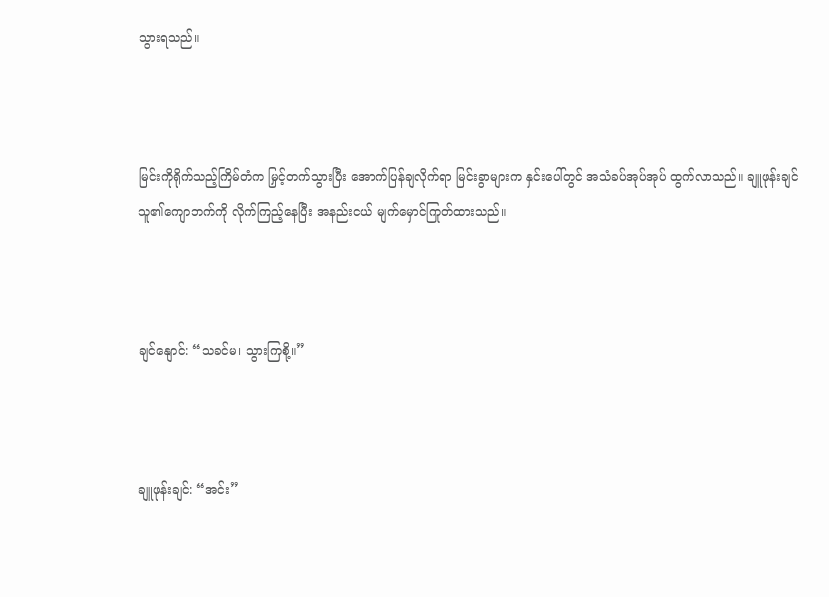သွားရသည်။



မြင်းကိုရိုက်သည့်ကြိမ်တံက မြှင့်တက်သွားပြီး အောက်ပြန်ချလိုက်ရာ မြင်းခွာများက နှင်းပေါ်တွင် အသံခပ်အုပ်အုပ် ထွက်လာသည်။ ချူဖုန်းချင် သူ၏ကျောဘက်ကို လိုက်ကြည့်နေပြီး အနည်းငယ် မျက်မှောင်ကြုတ်ထားသည်။



ချင်နျောင်: “သခင်မ၊ သွားကြစို့။”



ချူဖုန်းချင်: “အင်း”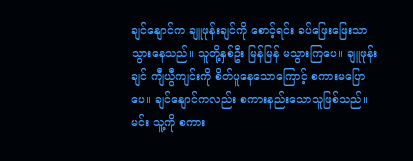ချင်နျောင်က ချူဖုန်းချင်ကို စောင့်ရင်း ခပ်ဖြေးဖြေးသာ သွားနေသည်။ သူတို့နှစ်ဦး မြန်မြန် မသွားကြပေ။ ချူဖုန်းချင် ကျီယွီကျင်းကို စိတ်ပူနေသောကြောင့် စကားမပြောပေ။ ချင်နျောင်ကလည်း စကားနည်းသောသူဖြစ်သည်။ မင်း သူ့ကို စကား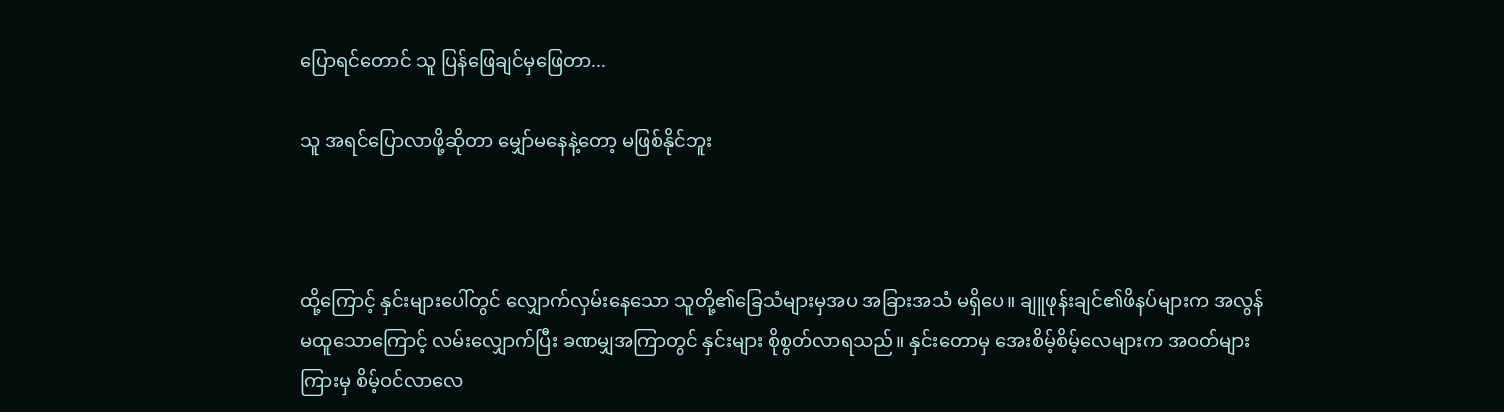ပြောရင်တောင် သူ ပြန်ဖြေချင်မှဖြေတာ...

သူ အရင်ပြောလာဖို့ဆိုတာ မျှော်မနေနဲ့တော့ မဖြစ်နိုင်ဘူး



ထို့ကြောင့် နှင်းများပေါ်တွင် လျှောက်လှမ်းနေသော သူတို့၏ခြေသံများမှအပ အခြားအသံ မရှိပေ။ ချူဖုန်းချင်၏ဖိနပ်များက အလွန်မထူသောကြောင့် လမ်းလျှောက်ပြီး ခဏမျှအကြာတွင် နှင်းများ စိုစွတ်လာရသည်။ နှင်းတောမှ အေးစိမ့်စိမ့်လေများက အဝတ်များကြားမှ စိမ့်ဝင်လာလေ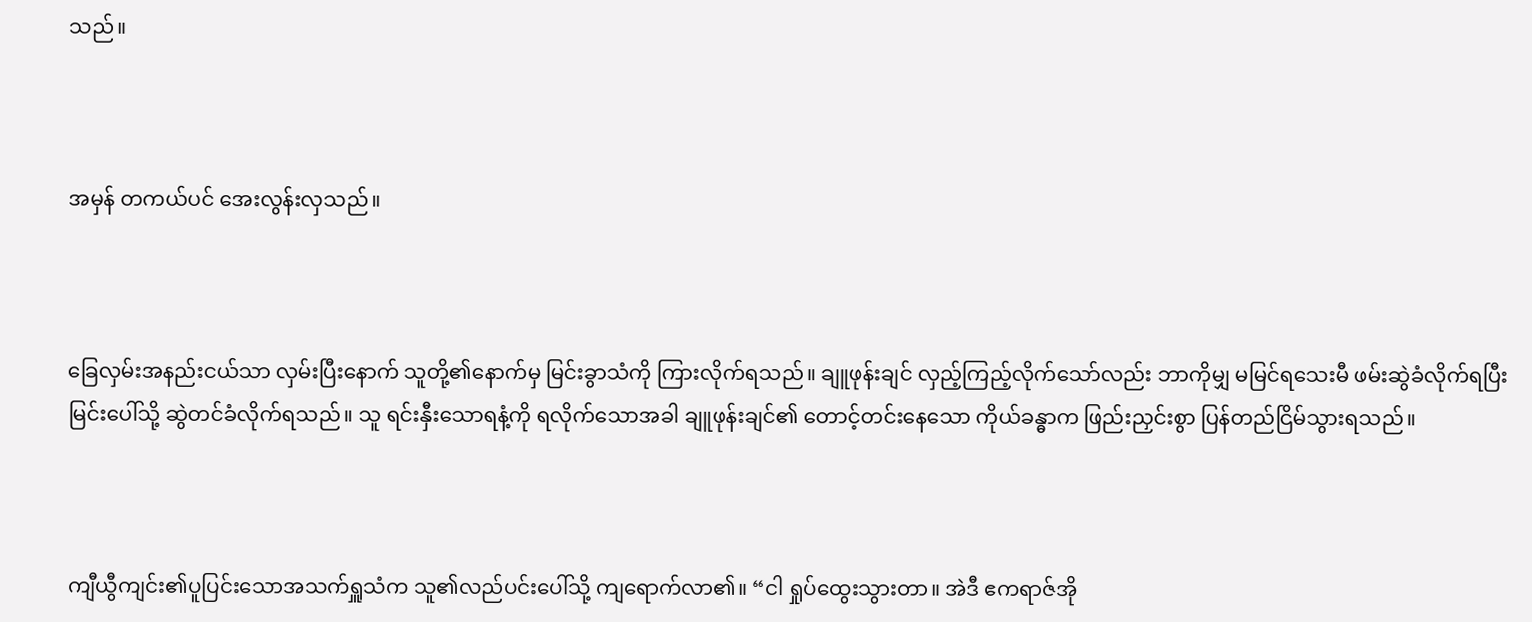သည်။



အမှန် တကယ်ပင် အေးလွန်းလှသည်။



ခြေလှမ်းအနည်းငယ်သာ လှမ်းပြီးနောက် သူတို့၏နောက်မှ မြင်းခွာသံကို ကြားလိုက်ရသည်။ ချူဖုန်းချင် လှည့်ကြည့်လိုက်သော်လည်း ဘာကိုမျှ မမြင်ရသေးမီ ဖမ်းဆွဲခံလိုက်ရပြီး မြင်းပေါ်သို့ ဆွဲတင်ခံလိုက်ရသည်။ သူ ရင်းနှီးသောရနံ့ကို ရလိုက်သောအခါ ချူဖုန်းချင်၏ တောင့်တင်းနေသော ကိုယ်ခန္ဓာက ဖြည်းညှင်းစွာ ပြန်တည်ငြိမ်သွားရသည်။



ကျီယွီကျင်း၏ပူပြင်းသောအသက်ရှူသံက သူ၏လည်ပင်းပေါ်သို့ ကျရောက်လာ၏။ “ငါ ရှုပ်ထွေးသွားတာ။ အဲဒီ ဧကရာဇ်အို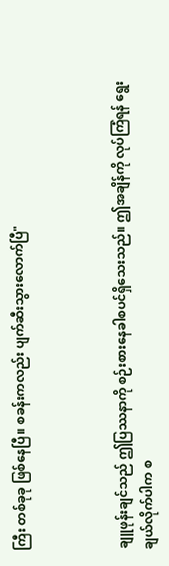ကြီး တစ်ခုခု ဖြစ်နေပြီ။ စခန်းကလည်း ပျက်ဆီးသွားလောက်ပြီ"



ချူဖုန်းချင်သည် ဤပြဿနာကို စဉ်းစားနေခါစပင်ရှိသေးသည်။ ဤအချိန်ကို လုပ်ကြံရန် ရွေးချယ်လိုက်ပါက စ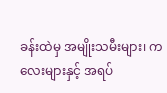ခန်းထဲမှ အမျိုးသမီးများ၊ ကလေးများနှင့် အရပ်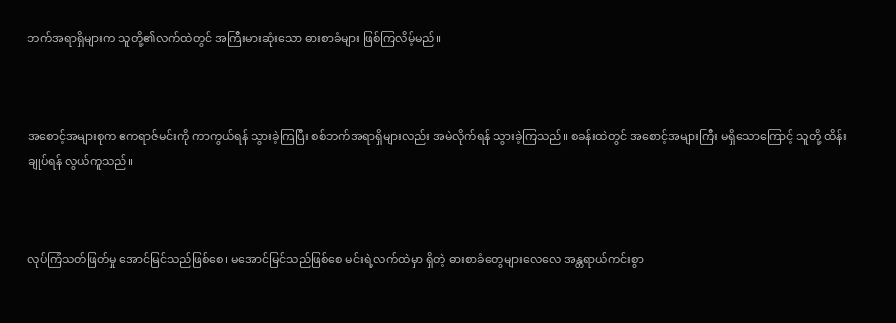ဘက်အရာရှိများက သူတို့၏လက်ထဲတွင် အကြီးမားဆုံးသော ဓားစာခံများ ဖြစ်ကြလိမ့်မည်။



အစောင့်အများစုက ဧကရာဇ်မင်းကို ကာကွယ်ရန် သွားခဲ့ကြပြီး စစ်ဘက်အရာရှိများလည်း အမဲလိုက်ရန် သွားခဲ့ကြသည်။ စခန်းထဲတွင် အစောင့်အများကြီး မရှိသောကြောင့် သူတို့ ထိန်းချုပ်ရန် လွယ်ကူသည်။



လုပ်ကြံသတ်ဖြတ်မှု အောင်မြင်သည်ဖြစ်စေ၊ မအောင်မြင်သည်ဖြစ်စေ မင်းရဲ့လက်ထဲမှာ ရှိတဲ့ ဓားစာခံတွေများလေလေ အန္တရာယ်ကင်းစွာ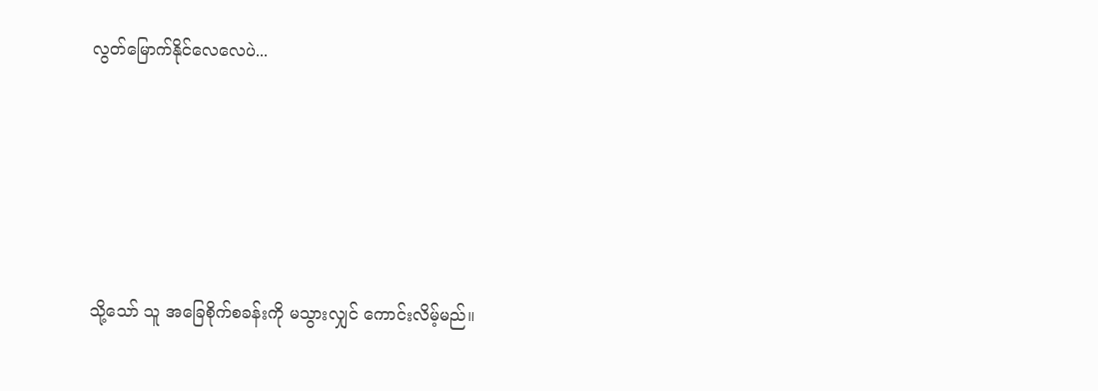လွတ်မြောက်နိုင်လေလေပဲ...





သို့သော် သူ အခြေစိုက်စခန်းကို မသွားလျှင် ကောင်းလိမ့်မည်။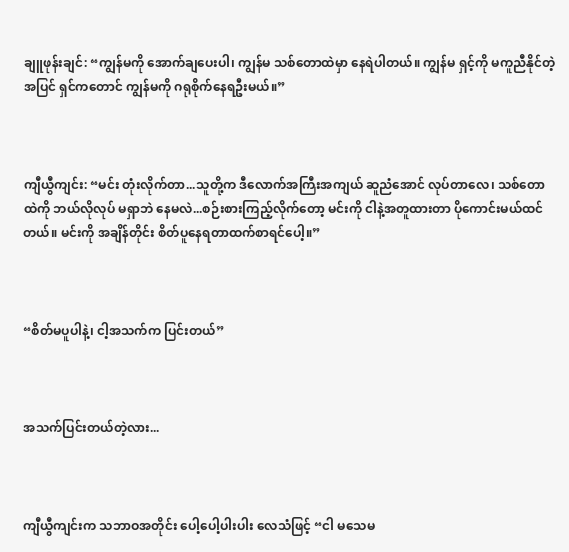ချူဖုန်းချင်: “ကျွန်မကို အောက်ချပေးပါ၊ ကျွန်မ သစ်တောထဲမှာ နေရဲပါတယ်။ ကျွန်မ ရှင့်ကို မကူညီနိုင်တဲ့အပြင် ရှင်ကတောင် ကျွန်မကို ဂရုစိုက်နေရဦးမယ်။”



ကျီယွီကျင်း: “မင်း တုံးလိုက်တာ...သူတို့က ဒီလောက်အကြီးအကျယ် ဆူညံအောင် လုပ်တာလေ၊ သစ်တောထဲကို ဘယ်လိုလုပ် မရှာဘဲ နေမလဲ...စဉ်းစားကြည့်လိုက်တော့ မင်းကို ငါနဲ့အတူထားတာ ပိုကောင်းမယ်ထင်တယ်။ မင်းကို အချိန်တိုင်း စိတ်ပူနေရတာထက်စာရင်ပေါ့။”



“စိတ်မပူပါနဲ့၊ ငါ့အသက်က ပြင်းတယ်”



အသက်ပြင်းတယ်တဲ့လား...



ကျီယွီကျင်းက သဘာဝအတိုင်း ပေါ့ပေါ့ပါးပါး လေသံဖြင့် “ငါ မသေမ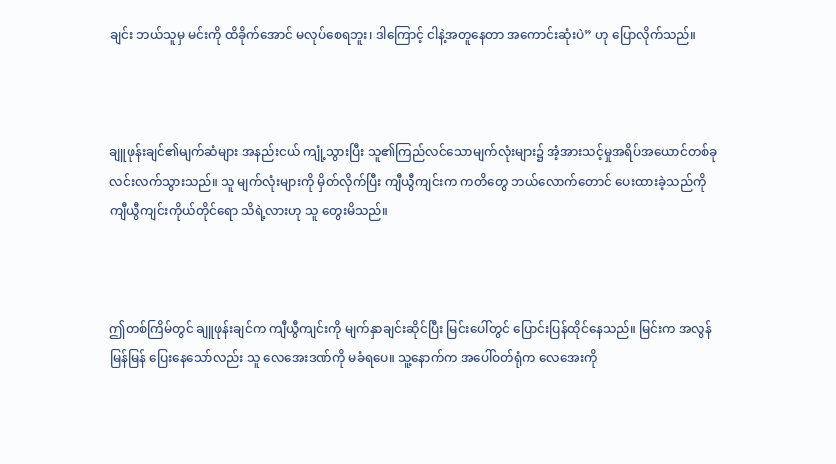ချင်း ဘယ်သူမှ မင်းကို ထိခိုက်အောင် မလုပ်စေရဘူး၊ ဒါကြောင့် ငါနဲ့အတူနေတာ အကောင်းဆုံးပဲ” ဟု ပြောလိုက်သည်။



ချူဖုန်းချင်၏မျက်ဆံများ အနည်းငယ် ကျုံ့သွားပြီး သူ၏ကြည်လင်သောမျက်လုံးများ၌ အံ့အားသင့်မှုအရိပ်အယောင်တစ်ခု လင်းလက်သွားသည်။ သူ မျက်လုံးများကို မှိတ်လိုက်ပြီး ကျီယွီကျင်းက ကတိတွေ ဘယ်လောက်တောင် ပေးထားခဲ့သည်ကို ကျီယွီကျင်းကိုယ်တိုင်ရော သိရဲ့လားဟု သူ တွေးမိသည်။



ဤတစ်ကြိမ်တွင် ချူဖုန်းချင်က ကျီယွီကျင်းကို မျက်နှာချင်းဆိုင်ပြီး မြင်းပေါ်တွင် ပြောင်းပြန်ထိုင်နေသည်။ မြင်းက အလွန်မြန်မြန် ပြေးနေသော်လည်း သူ လေအေးဒဏ်ကို မခံရပေ။ သူ့နောက်က အပေါ်ဝတ်ရုံက လေအေးကို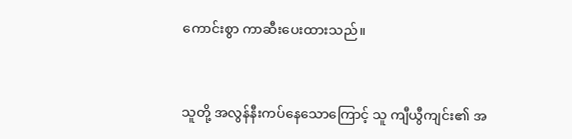ကောင်းစွာ ကာဆီးပေးထားသည်။



သူတို့ အလွန်နီးကပ်နေသောကြောင့် သူ ကျီယွီကျင်း၏ အ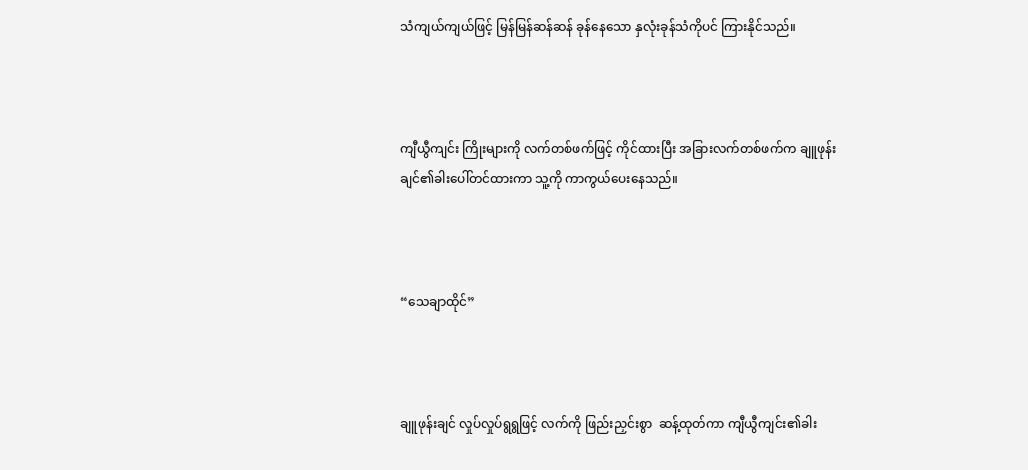သံကျယ်ကျယ်ဖြင့် မြန်မြန်ဆန်ဆန် ခုန်နေသော နှလုံးခုန်သံကိုပင် ကြားနိုင်သည်။



ကျီယွီကျင်း ကြိုးများကို လက်တစ်ဖက်ဖြင့် ကိုင်ထားပြီး အခြားလက်တစ်ဖက်က ချူဖုန်းချင်၏ခါးပေါ်တင်ထားကာ သူ့ကို ကာကွယ်ပေးနေသည်။



“သေချာထိုင်”



ချူဖုန်းချင် လှုပ်လှုပ်ရွရွဖြင့် လက်ကို ဖြည်းညှင်းစွာ  ဆန့်ထုတ်ကာ ကျီယွီကျင်း၏ခါး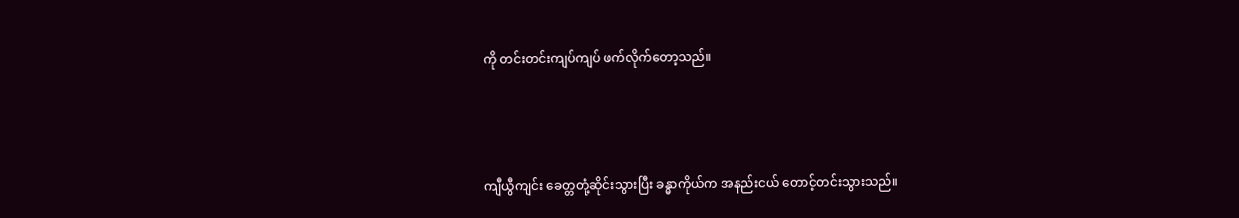ကို တင်းတင်းကျပ်ကျပ် ဖက်လိုက်တော့သည်။



ကျီယွီကျင်း ခေတ္တတုံ့ဆိုင်းသွားပြီး ခန္ဓာကိုယ်က အနည်းငယ် တောင့်တင်းသွားသည်။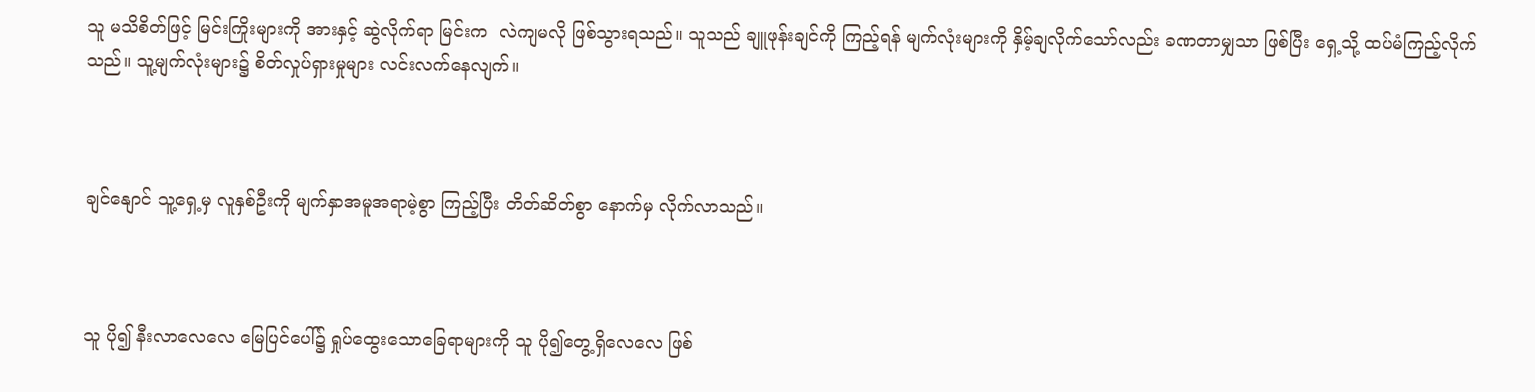သူ မသိစိတ်ဖြင့် မြင်းကြိုးများကို အားနှင့် ဆွဲလိုက်ရာ မြင်းက  လဲကျမလို ဖြစ်သွားရသည်။ သူသည် ချူဖုန်းချင်ကို ကြည့်ရန် မျက်လုံးများကို နှိမ့်ချလိုက်သော်လည်း ခဏတာမျှသာ ဖြစ်ပြီး ရှေ့သို့ ထပ်မံကြည့်လိုက်သည်။ သူ့မျက်လုံးများ၌ စိတ်လှုပ်ရှားမှုများ လင်းလက်နေလျက်။



ချင်နျောင် သူ့ရှေ့မှ လူနှစ်ဦးကို မျက်နှာအမူအရာမဲ့စွာ ကြည့်ပြီး တိတ်ဆိတ်စွာ နောက်မှ လိုက်လာသည်။



သူ ပို၍ နီးလာလေလေ မြေပြင်ပေါ်၌ ရှုပ်ထွေးသောခြေရာများကို သူ ပို၍တွေ့ရှိလေလေ ဖြစ်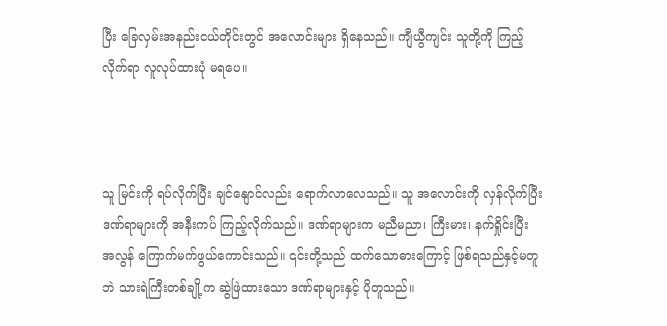ပြီး ခြေလှမ်းအနည်းငယ်တိုင်းတွင် အလောင်းများ ရှိနေသည်။ ကျီယွီကျင်း သူတို့ကို ကြည့်လိုက်ရာ လူလုပ်ထားပုံ မရပေ။



သူ မြင်းကို ရပ်လိုက်ပြီး ချင်နျောင်လည်း ရောက်လာလေသည်။ သူ အလောင်းကို လှန်လိုက်ပြီး ဒဏ်ရာများကို အနီးကပ် ကြည့်လိုက်သည်။ ဒဏ်ရာများက မညီမညာ၊ ကြီးမား၊ နက်ရှိုင်းပြီး အလွန် ကြောက်မက်ဖွယ်ကောင်းသည်။ ၎င်းတို့သည် ထက်သောဓားကြောင့် ဖြစ်ရသည်နှင့်မတူဘဲ သားရဲကြီးတစ်ချို့က ဆွဲဖြဲထားသော ဒဏ်ရာများနှင့် ပိုတူသည်။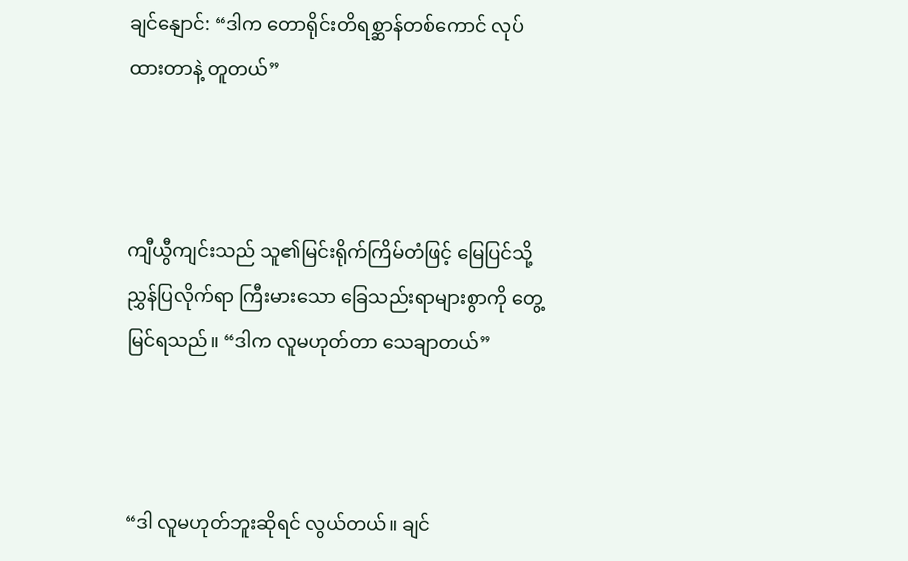ချင်နျောင်: “ဒါက တောရိုင်းတိရစ္ဆာန်တစ်ကောင် လုပ်ထားတာနဲ့ တူတယ်”



ကျီယွီကျင်းသည် သူ၏မြင်းရိုက်ကြိမ်တံဖြင့် မြေပြင်သို့ ညွှန်ပြလိုက်ရာ ကြီးမားသော ခြေသည်းရာများစွာကို တွေ့မြင်ရသည်။ “ဒါက လူမဟုတ်တာ သေချာတယ်”



“ဒါ လူမဟုတ်ဘူးဆိုရင် လွယ်တယ်။ ချင်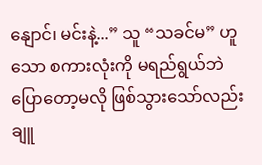နျောင်၊ မင်းနဲ့...” သူ “သခင်မ” ဟူသော စကားလုံးကို မရည်ရွယ်ဘဲ ပြောတော့မလို ဖြစ်သွားသော်လည်း ချူ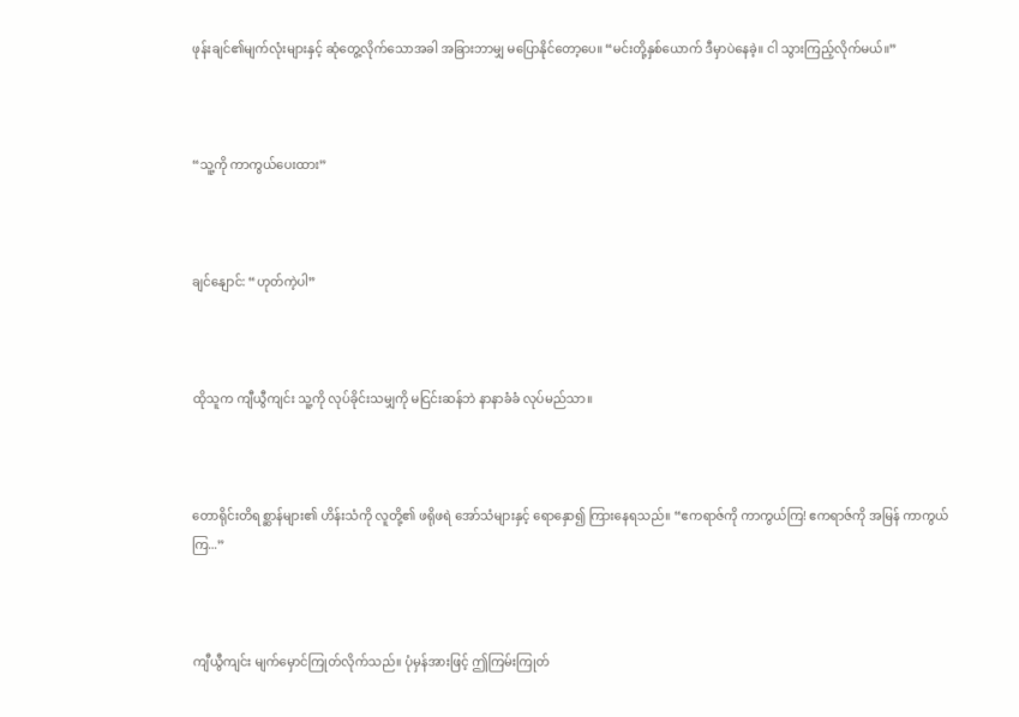ဖုန်းချင်၏မျက်လုံးများနှင့် ဆုံတွေ့လိုက်သောအခါ အခြားဘာမျှ မပြောနိုင်တော့ပေ။ “မင်းတို့နှစ်ယောက် ဒီမှာပဲနေခဲ့။ ငါ သွားကြည့်လိုက်မယ်။”



“သူ့ကို ကာကွယ်ပေးထား”



ချင်နျောင်: “ဟုတ်ကဲ့ပါ”



ထိုသူက ကျီယွီကျင်း သူ့ကို လုပ်ခိုင်းသမျှကို မငြင်းဆန်ဘဲ နာနာခံခံ လုပ်မည်သာ။



တောရိုင်းတိရစ္ဆာန်များ၏ ဟိန်းသံကို လူတို့၏ ဖရိုဖရဲ အော်သံများနှင့် ရောနှော၍ ကြားနေရသည်။ “ဧကရာဇ်ကို ကာကွယ်ကြ! ဧကရာဇ်ကို အမြန် ကာကွယ်ကြ...”



ကျီယွီကျင်း မျက်မှောင်ကြုတ်လိုက်သည်။ ပုံမှန်အားဖြင့် ဤကြမ်းကြုတ်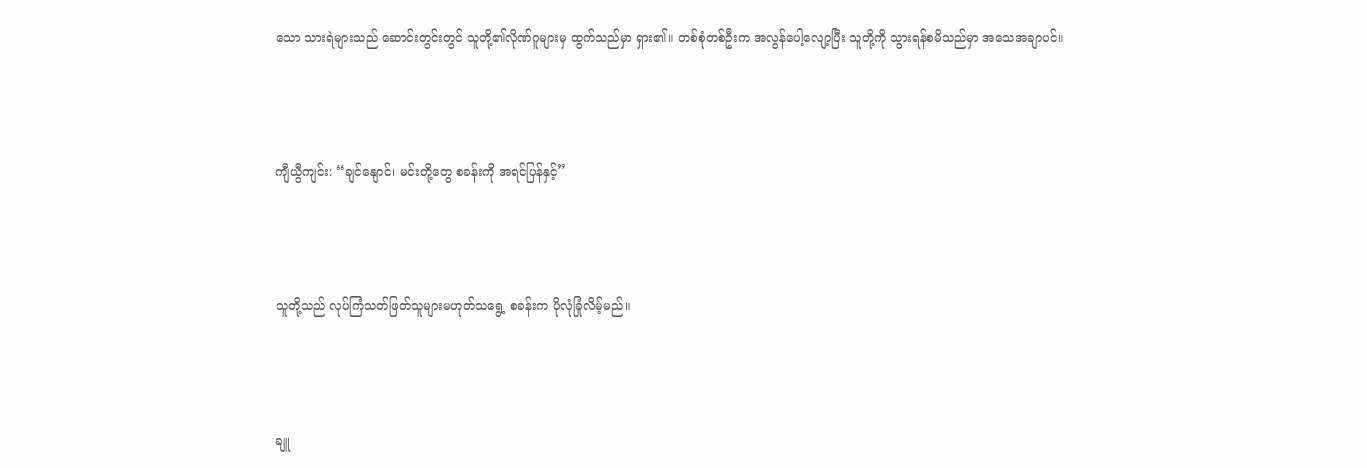သော သားရဲများသည် ဆောင်းတွင်းတွင် သူတို့၏လိုဏ်ဂူများမှ ထွက်သည်မှာ ရှား၏။ တစ်စုံတစ်ဦးက အလွန်ပေါ့လျော့ပြီး သူတို့ကို သွားရန်စမိသည်မှာ အသေအချာပင်။



ကျီယွီကျင်း: “ချင်နျောင်၊ မင်းတို့တွေ စခန်းကို အရင်ပြန်နှင့်”



သူတို့သည် လုပ်ကြံသတ်ဖြတ်သူများမဟုတ်သရွေ့ စခန်းက ပိုလုံခြုံလိမ့်မည်။



ချူ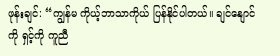ဖုန်းချင်: “ကျွန်မ ကိုယ့်ဘာသာကိုယ် ပြန်နိုင်ပါတယ်။ ချင်နျောင်ကို ရှင့်ကို ကူညီ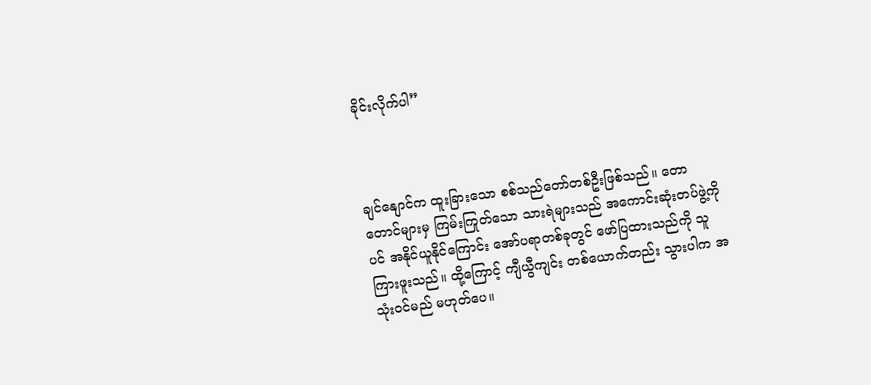ခိုင်းလိုက်ပါ”



ချင်နျောင်က ထူးခြားသော စစ်သည်တော်တစ်ဦးဖြစ်သည်။ တောတောင်များမှ ကြမ်းကြုတ်သော သားရဲများသည် အကောင်းဆုံးတပ်ဖွဲ့ကိုပင် အနိုင်ယူနိုင်ကြောင်း အော်ပရာတစ်ခုတွင် ဖော်ပြထားသည်ကို သူ ကြားဖူးသည်။ ထို့ကြောင့် ကျီယွီကျင်း တစ်ယောက်တည်း သွားပါက အသုံးဝင်မည် မဟုတ်ပေ။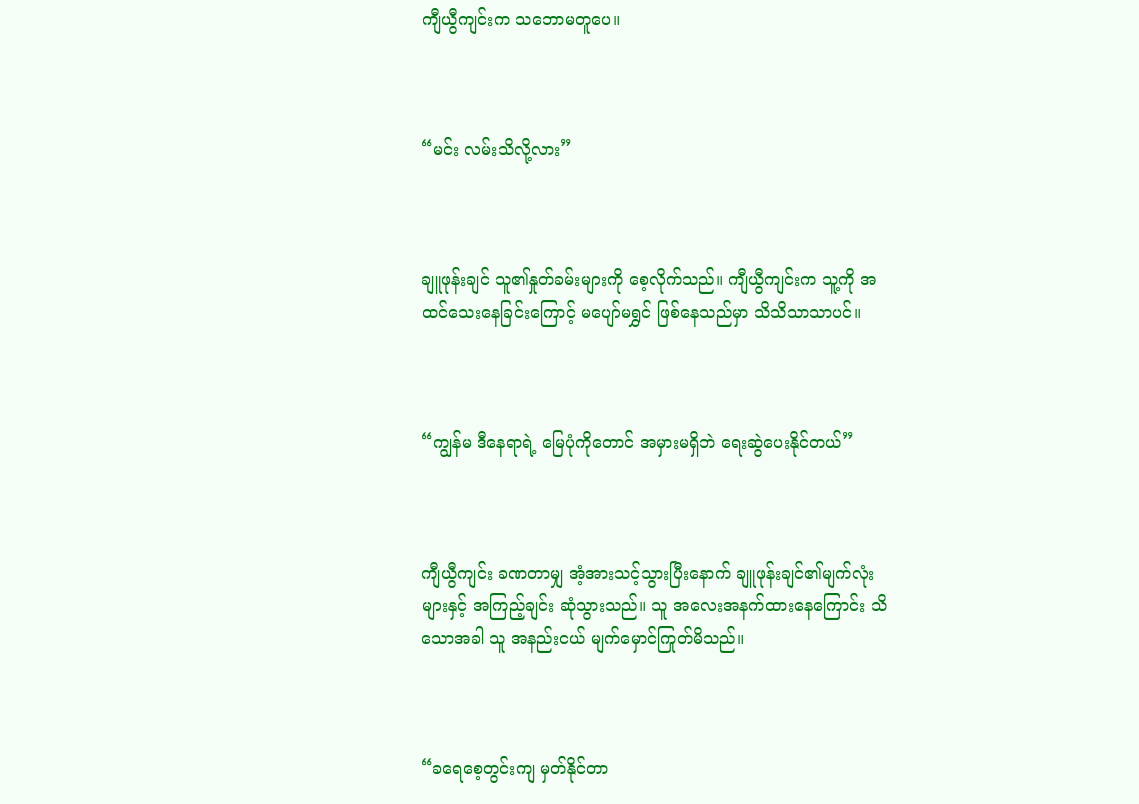ကျီယွီကျင်းက သဘောမတူပေ။



“မင်း လမ်းသိလို့လား”



ချူဖုန်းချင် သူ၏နှုတ်ခမ်းများကို စေ့လိုက်သည်။ ကျီယွီကျင်းက သူ့ကို အထင်သေးနေခြင်းကြောင့် မပျော်မရွှင် ဖြစ်နေသည်မှာ သိသိသာသာပင်။



“ကျွန်မ ဒီနေရာရဲ့ မြေပုံကိုတောင် အမှားမရှိဘဲ ရေးဆွဲပေးနိုင်တယ်”



ကျီယွီကျင်း ခဏတာမျှ အံ့အားသင့်သွားပြီးနောက် ချူဖုန်းချင်၏မျက်လုံးများနှင့် အကြည့်ချင်း ဆုံသွားသည်။ သူ အလေးအနက်ထားနေကြောင်း သိသောအခါ သူ အနည်းငယ် မျက်မှောင်ကြုတ်မိသည်။



“ခရေစေ့တွင်းကျ မှတ်နိုင်တာ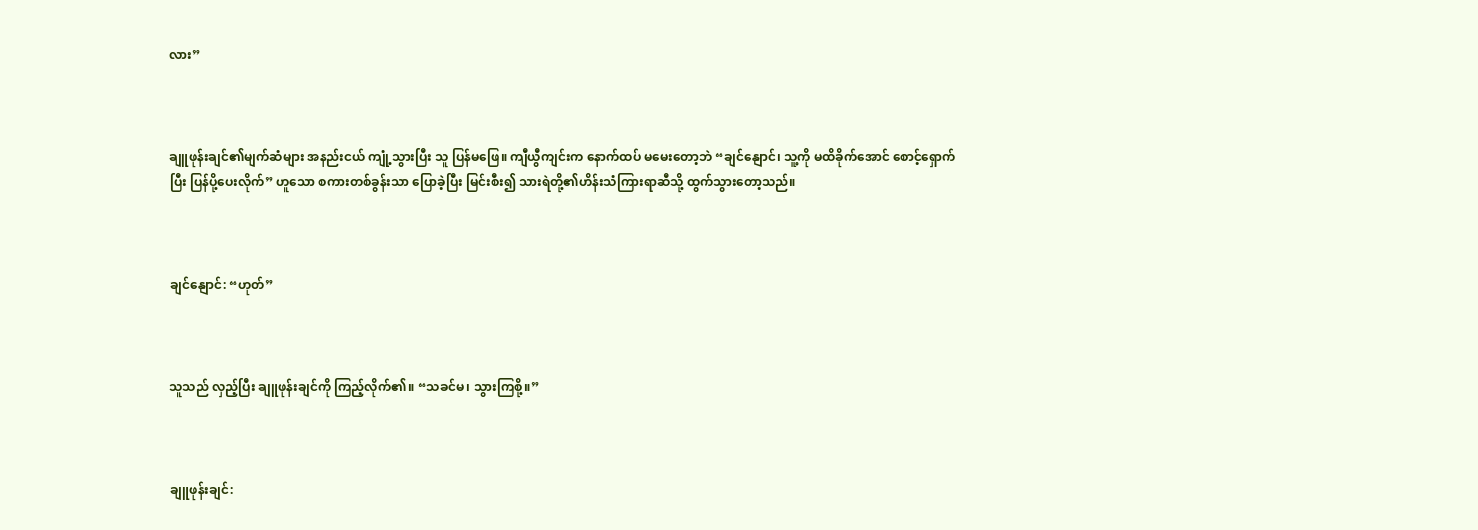လား”



ချူဖုန်းချင်၏မျက်ဆံများ အနည်းငယ် ကျုံ့သွားပြီး သူ ပြန်မဖြေ။ ကျီယွီကျင်းက နောက်ထပ် မမေးတော့ဘဲ “ချင်နျောင်၊ သူ့ကို မထိခိုက်အောင် စောင့်ရှောက်ပြီး ပြန်ပို့ပေးလိုက်” ဟူသော စကားတစ်ခွန်းသာ ပြောခဲ့ပြီး မြင်းစီး၍ သားရဲတို့၏ဟိန်းသံကြားရာဆီသို့ ထွက်သွားတော့သည်။



ချင်နျောင်: “ဟုတ်”



သူသည် လှည့်ပြီး ချူဖုန်းချင်ကို ကြည့်လိုက်၏။ “သခင်မ၊ သွားကြစို့။”



ချူဖုန်းချင်: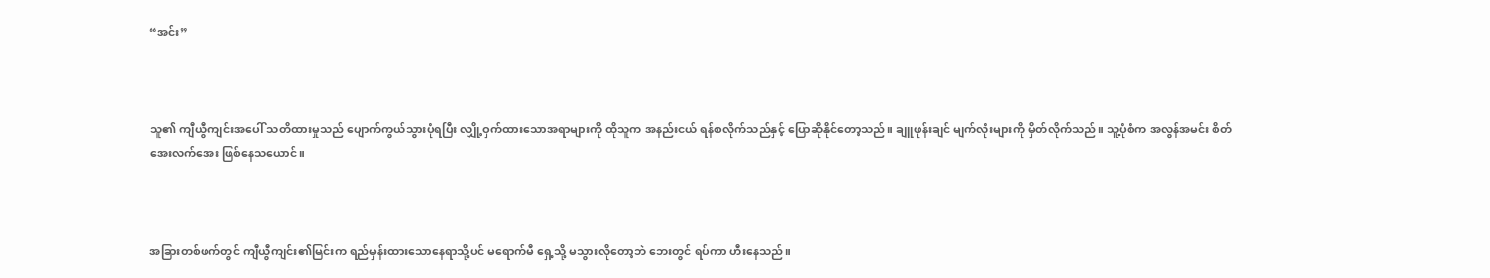“အင်း”



သူ၏ ကျီယွီကျင်းအပေါ် သတိထားမှုသည် ပျောက်ကွယ်သွားပုံရပြီး လျှို့ဝှက်ထားသောအရာများကို ထိုသူက အနည်းငယ် ရန်စလိုက်သည်နှင့် ပြောဆိုနိုင်တော့သည်။ ချူဖုန်းချင် မျက်လုံးများကို မှိတ်လိုက်သည်။ သူ့ပုံစံက အလွန်အမင်း စိတ်အေးလက်အေး ဖြစ်နေသယောင်။



အခြားတစ်ဖက်တွင် ကျီယွီကျင်း၏မြင်းက ရည်မှန်းထားသောနေရာသို့ပင် မရောက်မီ ရှေ့သို့ မသွားလိုတော့ဘဲ ဘေးတွင် ရပ်ကာ ဟီးနေသည်။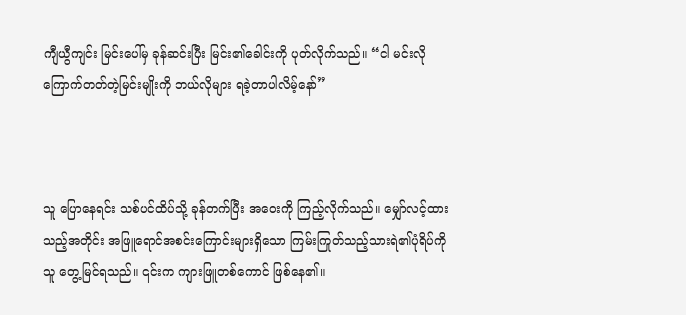ကျီယွီကျင်း မြင်းပေါ်မှ ခုန်ဆင်းပြီး မြင်း၏ခေါင်းကို ပုတ်လိုက်သည်။ “ငါ မင်းလို ကြောက်တတ်တဲ့မြင်းမျိုးကို ဘယ်လိုများ ရခဲ့တာပါလိမ့်နော်”



သူ ပြောနေရင်း သစ်ပင်ထိပ်သို့ ခုန်တက်ပြီး အဝေးကို ကြည့်လိုက်သည်။ မျှော်လင့်ထားသည့်အတိုင်း အဖြူရောင်အစင်းကြောင်းများရှိသော ကြမ်းကြုတ်သည့်သားရဲ၏ပုံရိပ်ကို သူ တွေ့မြင်ရသည်။ ၎င်းက ကျားဖြူတစ်ကောင် ဖြစ်နေ၏။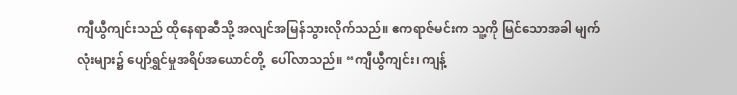ကျီယွီကျင်းသည် ထိုနေရာဆီသို့ အလျင်အမြန်သွားလိုက်သည်။ ဧကရာဇ်မင်းက သူ့ကို မြင်သောအခါ မျက်လုံးများ၌ ပျော်ရွှင်မှုအရိပ်အယောင်တို့  ပေါ်လာသည်။ “ကျီယွီကျင်း၊ ကျန့်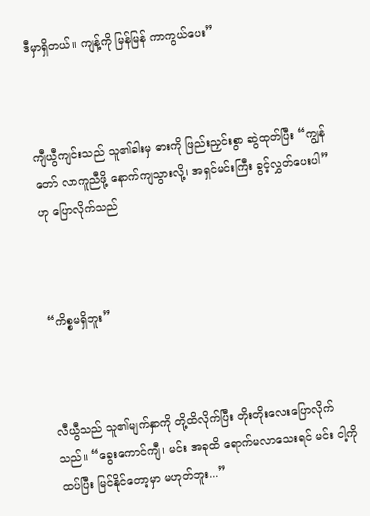ဒီမှာရှိတယ်။ ကျန့်ကို မြန်မြန် ကာကွယ်ပေး”



ကျီယွီကျင်းသည် သူ၏ခါးမှ ဓားကို ဖြည်းညှင်းစွာ ဆွဲထုတ်ပြီး “ကျွန်တော် လာကူညီဖို့ နောက်ကျသွားလို့၊ အရှင်မင်းကြီး ခွင့်လွှတ်ပေးပါ” ဟု ပြောလိုက်သည်



“ကိစ္စမရှိဘူး”



လီယွီသည် သူ၏မျက်နှာကို တို့ထိလိုက်ပြီး တိုးတိုးလေးပြောလိုက်သည်။ “ခွေးကောင်ကျီ၊ မင်း အခုထိ ရောက်မလာသေးရင် မင်း ငါ့ကို ထပ်ပြီး မြင်နိုင်တော့မှာ မဟုတ်ဘူး...”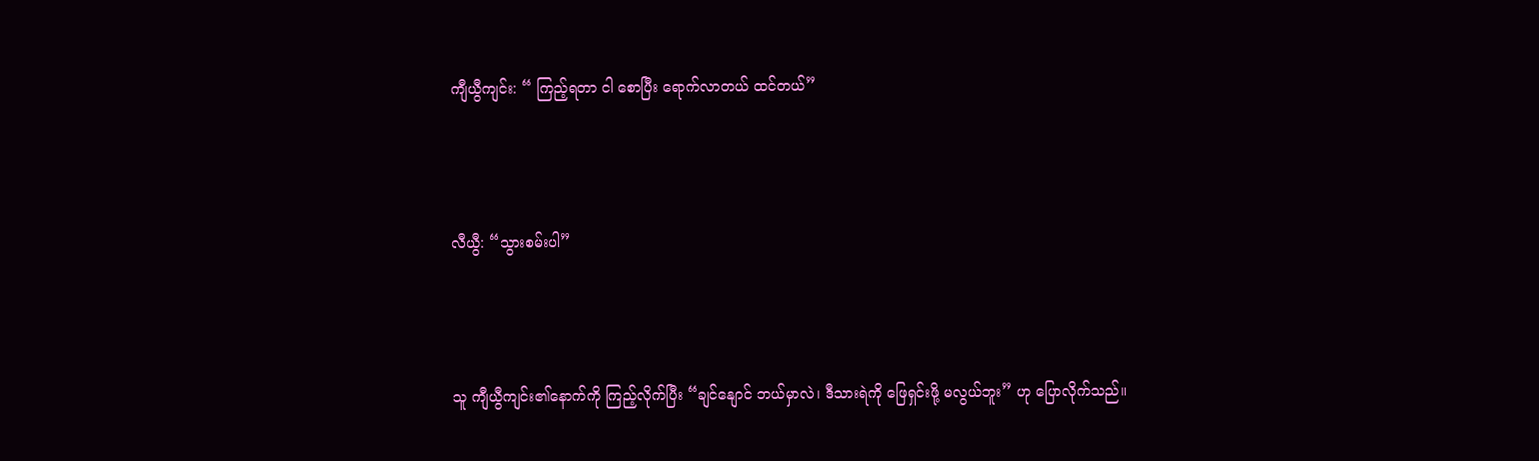ကျီယွီကျင်း: “ ကြည့်ရတာ ငါ စောပြီး ရောက်လာတယ် ထင်တယ်”



လီယွီ: “သွားစမ်းပါ”



သူ ကျီယွီကျင်း၏နောက်ကို ကြည့်လိုက်ပြီး “ချင်နျောင် ဘယ်မှာလဲ၊ ဒီသားရဲကို ဖြေရှင်းဖို့ မလွယ်ဘူး” ဟု ပြောလိုက်သည်။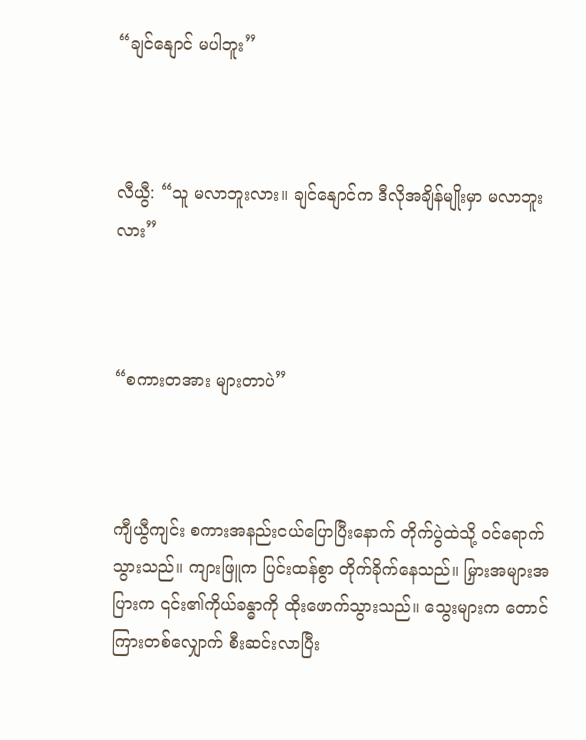“ချင်နျောင် မပါဘူး”



လီယွီ: “သူ မလာဘူးလား။ ချင်နျောင်က ဒီလိုအချိန်မျိုးမှာ မလာဘူးလား”



“စကားတအား များတာပဲ”



ကျီယွီကျင်း စကားအနည်းငယ်ပြောပြီးနောက် တိုက်ပွဲထဲသို့ ဝင်ရောက်သွားသည်။ ကျားဖြူက ပြင်းထန်စွာ တိုက်ခိုက်နေသည်။ မြှားအများအပြားက ၎င်း၏ကိုယ်ခန္ဓာကို ထိုးဖောက်သွားသည်။ သွေးများက တောင်ကြားတစ်လျှောက် စီးဆင်းလာပြီး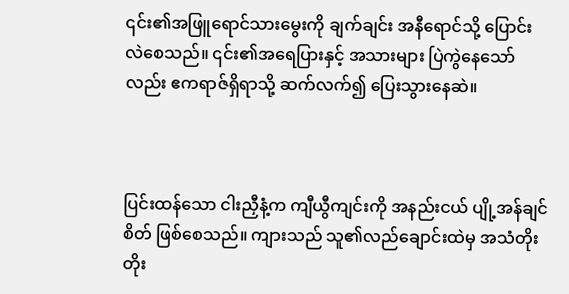၎င်း၏အဖြူရောင်သားမွေးကို ချက်ချင်း အနီရောင်သို့ ပြောင်းလဲစေသည်။ ၎င်း၏အရေပြားနှင့် အသားများ ပြဲကွဲနေသော်လည်း ဧကရာဇ်ရှိရာသို့ ဆက်လက်၍ ပြေးသွားနေဆဲ။



ပြင်းထန်သော ငါးညှီနံ့က ကျီယွီကျင်းကို အနည်းငယ် ပျို့အန်ချင်စိတ် ဖြစ်စေသည်။ ကျားသည် သူ၏လည်ချောင်းထဲမှ အသံတိုးတိုး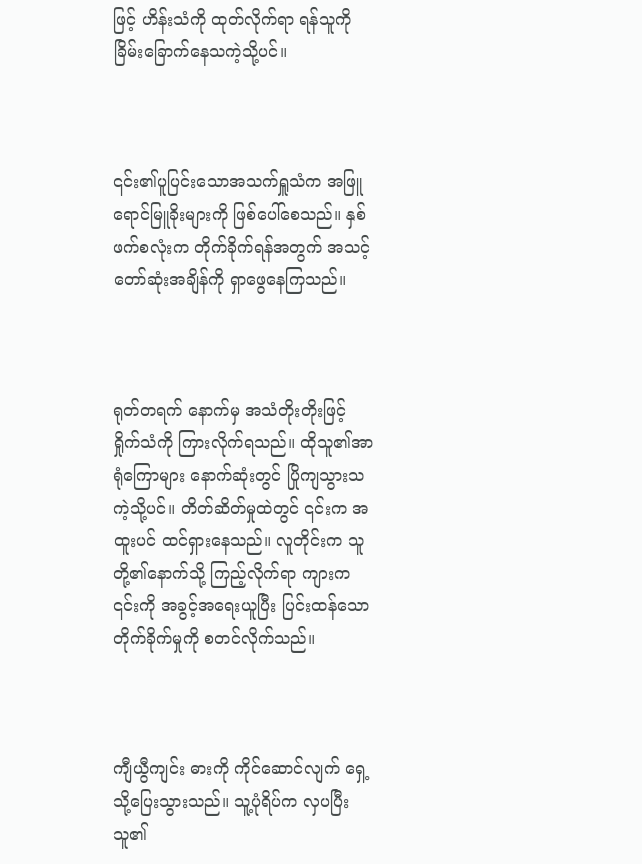ဖြင့် ဟိန်းသံကို ထုတ်လိုက်ရာ ရန်သူကို ခြိမ်းခြောက်နေသကဲ့သို့ပင်။



၎င်း၏ပူပြင်းသောအသက်ရှူသံက အဖြူရောင်မြူခိုးများကို ဖြစ်ပေါ်စေသည်။ နှစ်ဖက်စလုံးက တိုက်ခိုက်ရန်အတွက် အသင့်တော်ဆုံးအချိန်ကို ရှာဖွေနေကြသည်။



ရုတ်တရက် နောက်မှ အသံတိုးတိုးဖြင့် ရှိုက်သံကို ကြားလိုက်ရသည်။ ထိုသူ၏အာရုံကြောများ နောက်ဆုံးတွင် ပြိုကျသွားသကဲ့သို့ပင်။ တိတ်ဆိတ်မှုထဲတွင် ၎င်းက အထူးပင် ထင်ရှားနေသည်။ လူတိုင်းက သူတို့၏နောက်သို့ ကြည့်လိုက်ရာ ကျားက ၎င်းကို အခွင့်အရေးယူပြီး ပြင်းထန်သောတိုက်ခိုက်မှုကို စတင်လိုက်သည်။



ကျီယွီကျင်း ဓားကို ကိုင်ဆောင်လျက် ရှေ့သို့ပြေးသွားသည်။ သူ့ပုံရိပ်က လှပပြီး သူ၏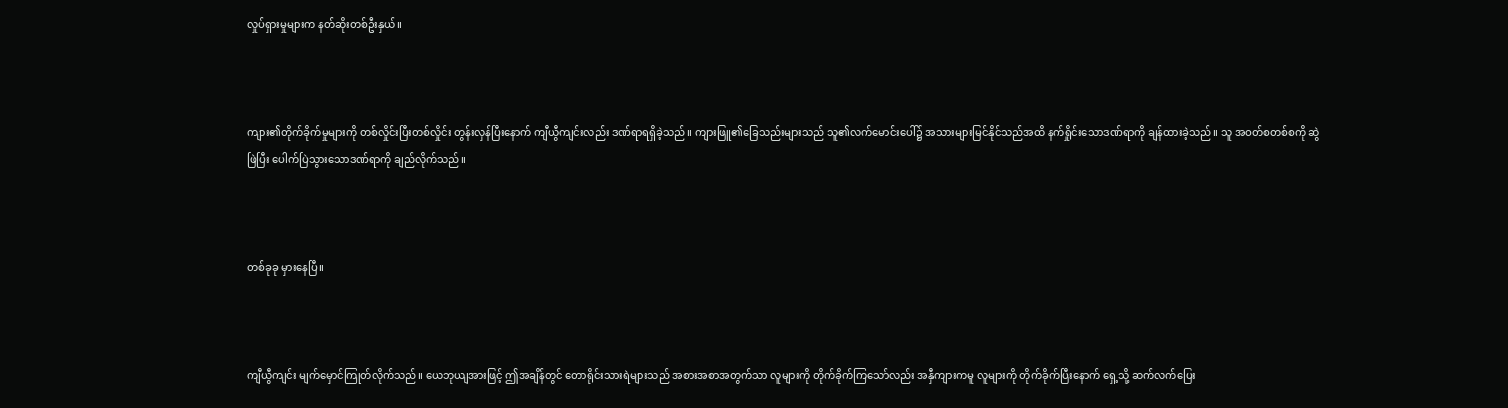လှုပ်ရှားမှုများက နတ်ဆိုးတစ်ဦးနှယ်။



ကျား၏တိုက်ခိုက်မှုများကို တစ်လှိုင်းပြီးတစ်လှိုင်း တွန်းလှန်ပြီးနောက် ကျီယွီကျင်းလည်း ဒဏ်ရာရရှိခဲ့သည်။ ကျားဖြူ၏ခြေသည်းများသည် သူ၏လက်မောင်းပေါ်၌ အသားများမြင်နိုင်သည်အထိ နက်ရှိုင်းသောဒဏ်ရာကို ချန်ထားခဲ့သည်။ သူ အဝတ်စတစ်စကို ဆွဲဖြဲပြီး ပေါက်ပြဲသွားသောဒဏ်ရာကို ချည်လိုက်သည်။



တစ်ခုခု မှားနေပြီ။



ကျီယွီကျင်း မျက်မှောင်ကြုတ်လိုက်သည်။ ယေဘုယျအားဖြင့် ဤအချိန်တွင် တောရိုင်းသားရဲများသည် အစားအစာအတွက်သာ လူများကို တိုက်ခိုက်ကြသော်လည်း အနှီကျားကမူ လူများကို တိုက်ခိုက်ပြီးနောက် ရှေ့သို့ ဆက်လက်ပြေး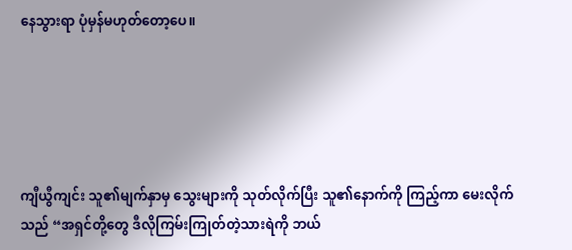နေသွားရာ ပုံမှန်မဟုတ်တော့ပေ။





ကျီယွီကျင်း သူ၏မျက်နှာမှ သွေးများကို သုတ်လိုက်ပြီး သူ၏နောက်ကို ကြည့်ကာ မေးလိုက်သည် “အရှင်တို့တွေ ဒီလိုကြမ်းကြုတ်တဲ့သားရဲကို ဘယ်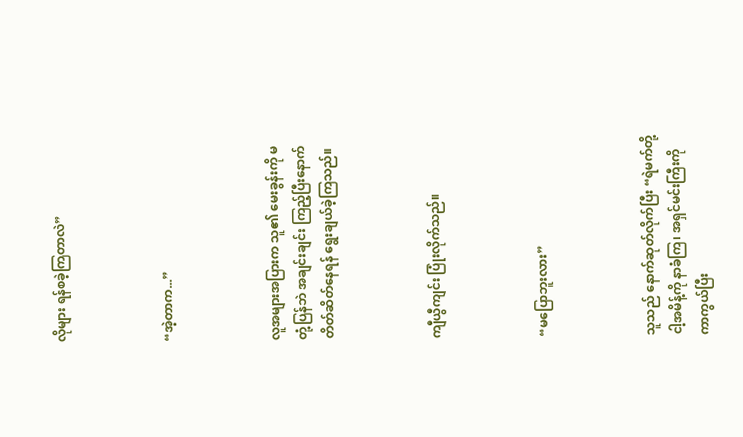လိုများ ရန်စခဲ့ကြတာလဲ”



“အဲ့တာက...”



လူအများအပြားက သူ၏ မေးခွန်းကို မတုံ့ပြန်ဘဲ အချင်းချင်း ကြည့်ပြီးနောက် တိတ်ဆိတ်နေရန် ရွေးချယ်ခဲ့ကြသည်။



ကျီယွီကျင်း ပြုံးလိုက်သည်။



“မပြောဘူးလား”



သူသည် နောက်ဆုတ်လိုက်ပြီး “ရဲမက်တို့ ငါ့အမိန့်ကို နာခံကြ၊ အရှင်မင်းကြီးကို ကာကွယ်ပြီး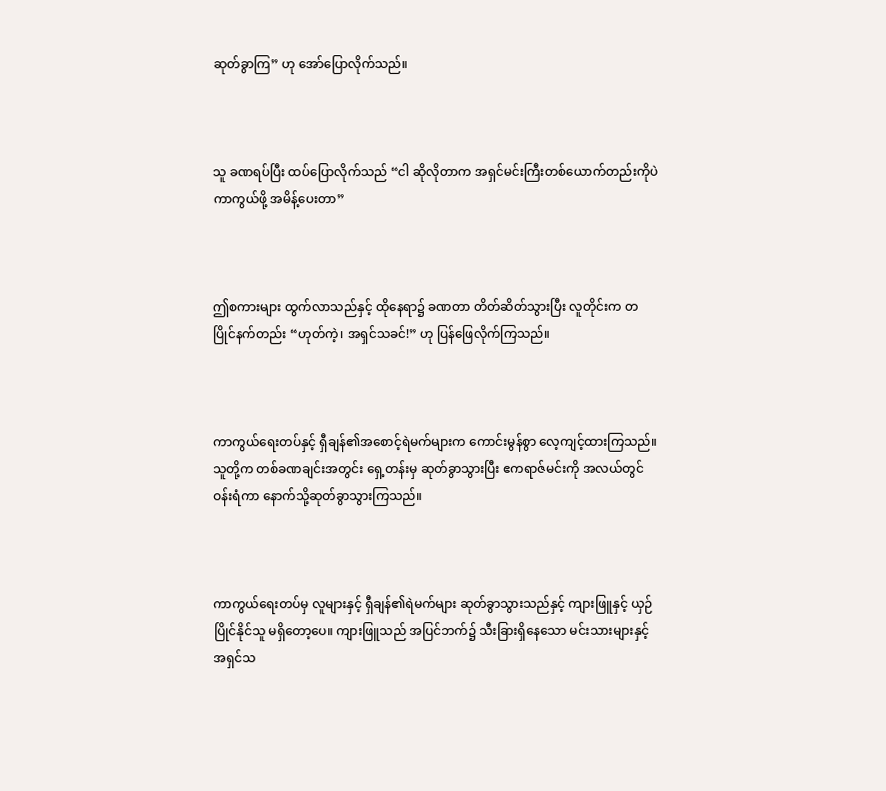ဆုတ်ခွာကြ” ဟု အော်ပြောလိုက်သည်။



သူ ခဏရပ်ပြီး ထပ်ပြောလိုက်သည် “ငါ ဆိုလိုတာက အရှင်မင်းကြီးတစ်ယောက်တည်းကိုပဲ ကာကွယ်ဖို့ အမိန့်ပေးတာ”



ဤစကားများ ထွက်လာသည်နှင့် ထိုနေရာ၌ ခဏတာ တိတ်ဆိတ်သွားပြီး လူတိုင်းက တပြိုင်နက်တည်း “ဟုတ်ကဲ့၊ အရှင်သခင်!” ဟု ပြန်ဖြေလိုက်ကြသည်။



ကာကွယ်ရေးတပ်နှင့် ရှီချန်၏အစောင့်ရဲမက်များက ကောင်းမွန်စွာ လေ့ကျင့်ထားကြသည်။ သူတို့က တစ်ခဏချင်းအတွင်း ရှေ့တန်းမှ ဆုတ်ခွာသွားပြီး ဧကရာဇ်မင်းကို အလယ်တွင် ဝန်းရံကာ နောက်သို့ဆုတ်ခွာသွားကြသည်။



ကာကွယ်ရေးတပ်မှ လူများနှင့် ရှီချန်၏ရဲမက်များ ဆုတ်ခွာသွားသည်နှင့် ကျားဖြူနှင့် ယှဉ်ပြိုင်နိုင်သူ မရှိတော့ပေ။ ကျားဖြူသည် အပြင်ဘက်၌ သီးခြားရှိနေသော မင်းသားများနှင့် အရှင်သ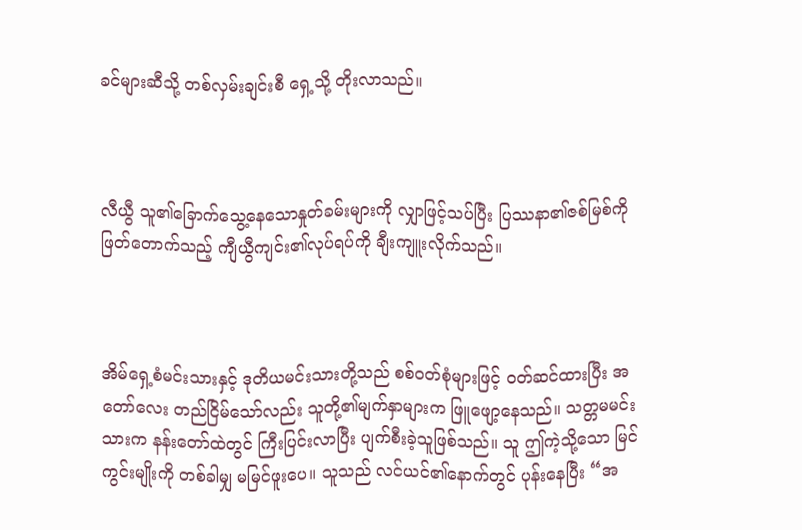ခင်များဆီသို့ တစ်လှမ်းချင်းစီ ရှေ့သို့ တိုးလာသည်။



လီယွီ သူ၏ခြောက်သွေ့နေသောနှုတ်ခမ်းများကို လျှာဖြင့်သပ်ပြီး ပြဿနာ၏ဇစ်မြစ်ကို ဖြတ်တောက်သည့် ကျီယွီကျင်း၏လုပ်ရပ်ကို ချီးကျူးလိုက်သည်။



အိမ်ရှေ့စံမင်းသားနှင့် ဒုတိယမင်းသားတို့သည် စစ်ဝတ်စုံများဖြင့် ဝတ်ဆင်ထားပြီး အတော်လေး တည်ငြိမ်သော်လည်း သူတို့၏မျက်နှာများက ဖြူဖျော့နေသည်။ သတ္တမမင်းသားက နန်းတော်ထဲတွင် ကြီးပြင်းလာပြီး ပျက်စီးခဲ့သူဖြစ်သည်။ သူ ဤကဲ့သို့သော မြင်ကွင်းမျိုးကို တစ်ခါမျှ မမြင်ဖူးပေ။ သူသည် လင်ယင်၏နောက်တွင် ပုန်းနေပြီး “အ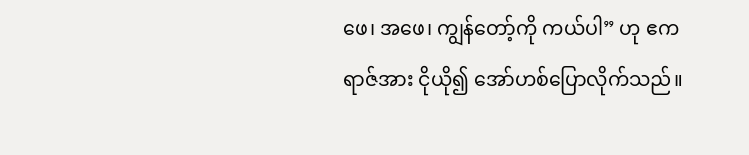ဖေ၊ အဖေ၊ ကျွန်တော့်ကို ကယ်ပါ” ဟု ဧကရာဇ်အား ငိုယို၍ အော်ဟစ်ပြောလိုက်သည်။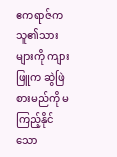ဧကရာဇ်က သူ၏သားများကို ကျားဖြူက ဆွဲဖြဲစားမည်ကို မကြည့်နိုင်သော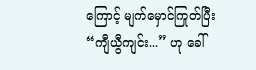ကြောင့် မျက်မှောင်ကြုတ်ပြီး “ကျီယွီကျင်း...” ဟု ခေါ်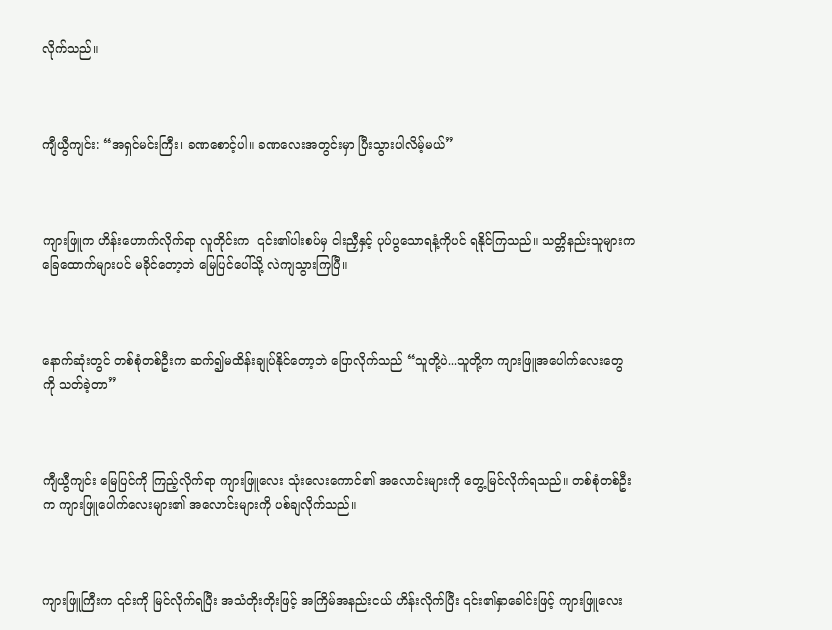လိုက်သည်။



ကျီယွီကျင်း: “အရှင်မင်းကြီး၊ ခဏစောင့်ပါ။ ခဏလေးအတွင်းမှာ ပြီးသွားပါလိမ့်မယ်”



ကျားဖြူက ဟိန်းဟောက်လိုက်ရာ လူတိုင်းက  ၎င်း၏ပါးစပ်မှ ငါးညှီနှင့် ပုပ်ပွသောရနံ့ကိုပင် ရနိုင်ကြသည်။ သတ္တိနည်းသူများက ခြေထောက်များပင် မခိုင်တော့ဘဲ မြေပြင်ပေါ်သို့ လဲကျသွားကြပြီ။



နောက်ဆုံးတွင် တစ်စုံတစ်ဦးက ဆက်၍မထိန်းချုပ်နိုင်တော့ဘဲ ပြောလိုက်သည် “သူတို့ပဲ...သူတို့က ကျားဖြူအပေါက်လေးတွေကို သတ်ခဲ့တာ”



ကျီယွီကျင်း မြေပြင်ကို ကြည့်လိုက်ရာ ကျားဖြူလေး သုံးလေးကောင်၏ အလောင်းများကို တွေ့မြင်လိုက်ရသည်။ တစ်စုံတစ်ဦးက ကျားဖြူပေါက်လေးများ၏ အလောင်းများကို ပစ်ချလိုက်သည်။



ကျားဖြူကြီးက ၎င်းကို မြင်လိုက်ရပြီး အသံတိုးတိုးဖြင့် အကြိမ်အနည်းငယ် ဟိန်းလိုက်ပြီး ၎င်း၏နှာခေါင်းဖြင့် ကျားဖြူလေး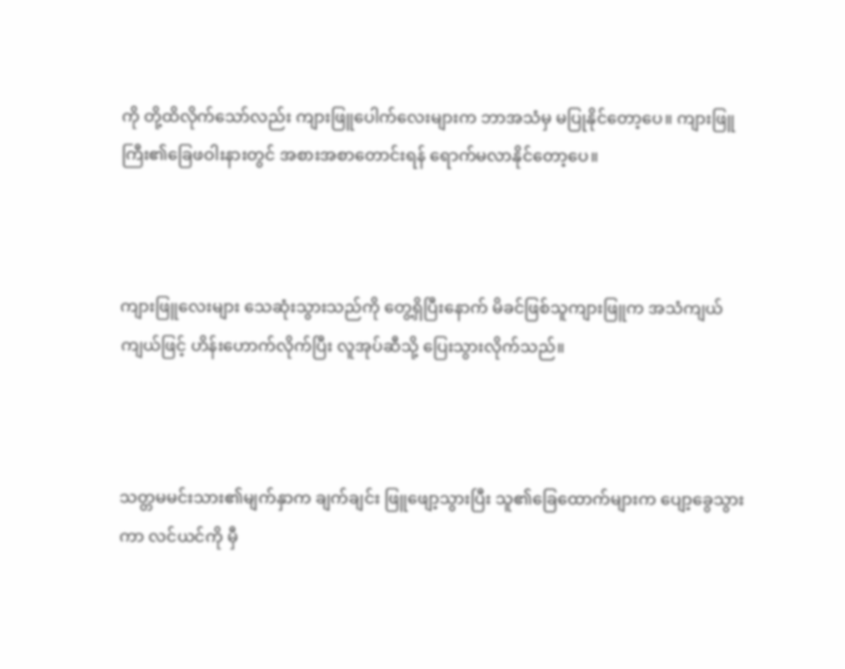ကို တို့ထိလိုက်သော်လည်း ကျားဖြူပေါက်လေးများက ဘာအသံမှ မပြုနိုင်တော့ပေ။ ကျားဖြူကြီး၏ခြေဖဝါးနားတွင် အစားအစာတောင်းရန် ရောက်မလာနိုင်တော့ပေ။



ကျားဖြူလေးများ သေဆုံးသွားသည်ကို တွေ့ရှိပြီးနောက် မိခင်ဖြစ်သူကျားဖြူက အသံကျယ်ကျယ်ဖြင့် ဟိန်းဟောက်လိုက်ပြီး လူအုပ်ဆီသို့ ပြေးသွားလိုက်သည်။



သတ္တမမင်းသား၏မျက်နှာက ချက်ချင်း ဖြူဖျော့သွားပြီး သူ၏ခြေထောက်များက ပျော့ခွေသွားကာ လင်ယင်ကို မှီ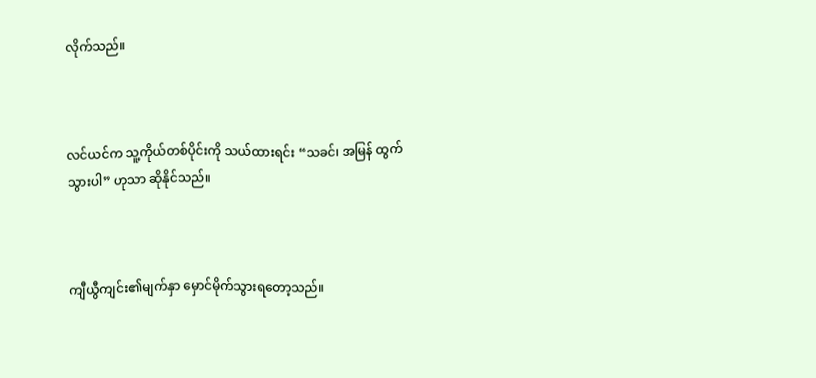လိုက်သည်။



လင်ယင်က သူ့ကိုယ်တစ်ပိုင်းကို သယ်ထားရင်း “သခင်၊ အမြန် ထွက်သွားပါ” ဟုသာ ဆိုနိုင်သည်။



ကျီယွီကျင်း၏မျက်နှာ မှောင်မိုက်သွားရတော့သည်။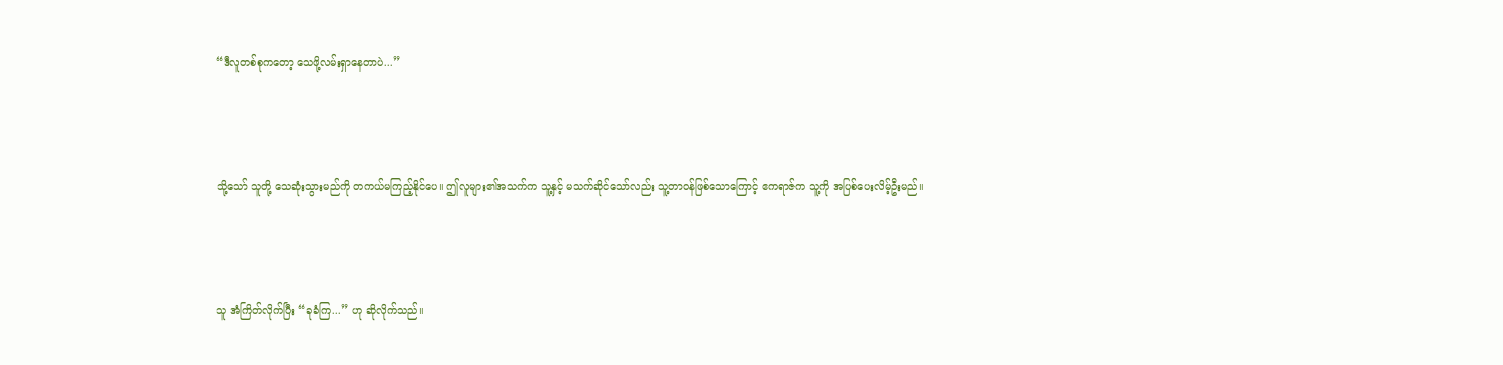“ဒီလူတစ်စုကတော့ သေဖို့လမ်းရှာနေတာပဲ...”



သို့သော် သူတို့ သေဆုံးသွားမည်ကို တကယ်မကြည့်နိုင်ပေ။ ဤလူများ၏အသက်က သူ့နှင့် မသက်ဆိုင်သော်လည်း သူ့တာဝန်ဖြစ်သောကြောင့် ဧကရာဇ်က သူ့ကို အပြစ်ပေးလိမ့်ဦးမည်။



သူ အံကြိတ်လိုက်ပြီး “ခုခံကြ...” ဟု ဆိုလိုက်သည်။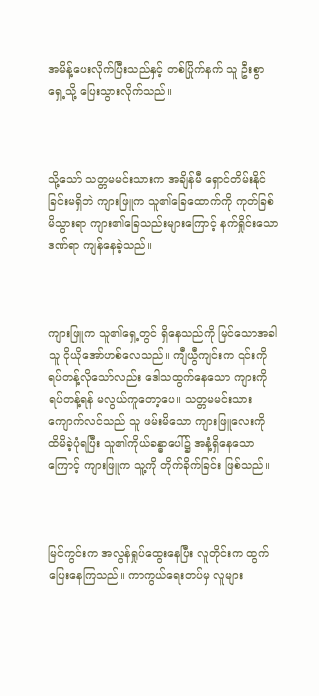အမိန့်ပေးလိုက်ပြီးသည်နှင့် တစ်ပြိုက်နက် သူ ဦးစွာ ရှေ့သို့ ပြေးသွားလိုက်သည်။



သို့သော် သတ္တမမင်းသားက အချိန်မီ ရှောင်တိမ်းနိုင်ခြင်းမရှိဘဲ ကျားဖြူက သူ၏ခြေထောက်ကို ကုတ်ခြစ်မိသွားရာ ကျား၏ခြေသည်းများကြောင့် နက်ရှိုင်းသောဒဏ်ရာ ကျန်နေခဲ့သည်။



ကျားဖြူက သူ၏ရှေ့တွင် ရှိနေသည်ကို မြင်သောအခါ သူ ငိုယိုအော်ဟစ်လေသည်။ ကျီယွီကျင်းက ၎င်းကို ရပ်တန့်လိုသော်လည်း ဒေါသထွက်နေသော ကျားကို ရပ်တန့်ရန် မလွယ်ကူတော့ပေ။ သတ္တမမင်းသား ကျောက်လင်သည် သူ ဖမ်းမိသော ကျားဖြူလေးကို ထိမိခဲ့ပုံရပြီး သူ၏ကိုယ်ခန္ဓာပေါ်၌ အနံ့ရှိနေသောကြောင့် ကျားဖြူက သူ့ကို တိုက်ခိုက်ခြင်း ဖြစ်သည်။



မြင်ကွင်းက အလွန်ရှုပ်ထွေးနေပြီး လူတိုင်းက ထွက်ပြေးနေကြသည်။ ကာကွယ်ရေးတပ်မှ လူများ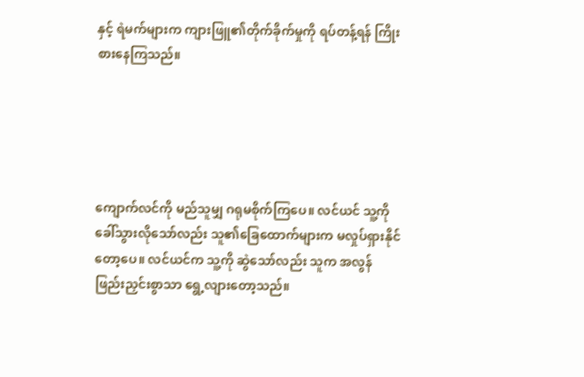နှင့် ရဲမက်များက ကျားဖြူ၏တိုက်ခိုက်မှုကို ရပ်တန့်ရန် ကြိုးစားနေကြသည်။





ကျောက်လင်ကို မည်သူမျှ ဂရုမစိုက်ကြပေ။ လင်ယင် သူ့ကို ခေါ်သွားလိုသော်လည်း သူ၏ခြေထောက်များက မလှုပ်ရှားနိုင်တော့ပေ။ လင်ယင်က သူ့ကို ဆွဲသော်လည်း သူက အလွန်ဖြည်းညှင်းစွာသာ ရွေ့လျားတော့သည်။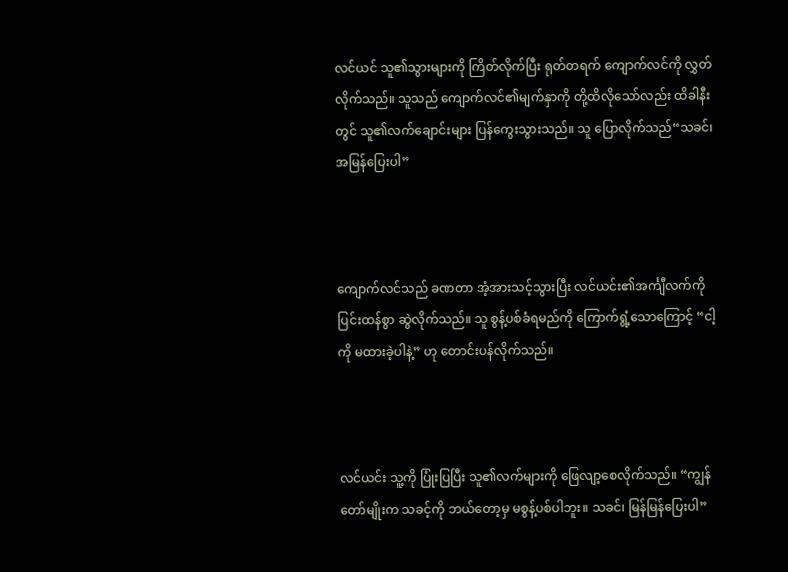လင်ယင် သူ၏သွားများကို ကြိတ်လိုက်ပြီး ရုတ်တရက် ကျောက်လင်ကို လွှတ်လိုက်သည်။ သူသည် ကျောက်လင်၏မျက်နှာကို တို့ထိလိုသော်လည်း ထိခါနီးတွင် သူ၏လက်ချောင်းများ ပြန်ကွေးသွားသည်။ သူ ပြောလိုက်သည်“သခင်၊ အမြန်ပြေးပါ”



ကျောက်လင်သည် ခဏတာ အံ့အားသင့်သွားပြီး လင်ယင်း၏အင်္ကျီလက်ကို ပြင်းထန်စွာ ဆွဲလိုက်သည်။ သူ စွန့်ပစ်ခံရမည်ကို ကြောက်ရွံ့သောကြောင့် “ငါ့ကို မထားခဲ့ပါနဲ့” ဟု တောင်းပန်လိုက်သည်။



လင်ယင်း သူ့ကို ပြုံးပြပြီး သူ၏လက်များကို ဖြေလျာ့စေလိုက်သည်။ “ကျွန်တော်မျိုးက သခင့်ကို ဘယ်တော့မှ မစွန့်ပစ်ပါဘူး။ သခင်၊ မြန်မြန်ပြေးပါ”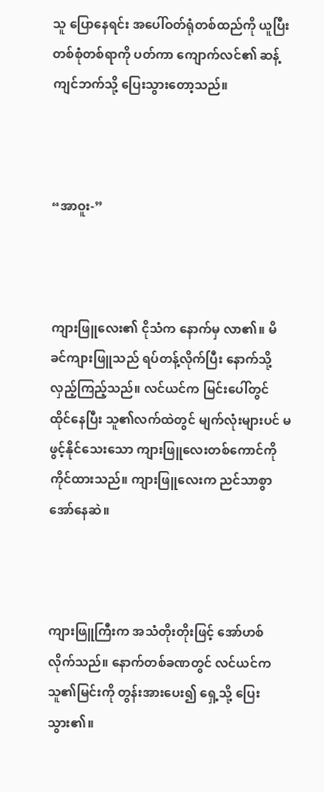သူ ပြောနေရင်း အပေါ်ဝတ်ရုံတစ်ထည်ကို ယူပြီး တစ်စုံတစ်ရာကို ပတ်ကာ ကျောက်လင်၏ ဆန့်ကျင်ဘက်သို့ ပြေးသွားတော့သည်။



“အာဝူး-”



ကျားဖြူလေး၏ ငိုသံက နောက်မှ လာ၏။ မိခင်ကျားဖြူသည် ရပ်တန့်လိုက်ပြီး နောက်သို့ လှည့်ကြည့်သည်။ လင်ယင်က မြင်းပေါ်တွင် ထိုင်နေပြီး သူ၏လက်ထဲတွင် မျက်လုံးများပင် မဖွင့်နိုင်သေးသော ကျားဖြူလေးတစ်ကောင်ကို ကိုင်ထားသည်။ ကျားဖြူလေးက ညင်သာစွာ အော်နေဆဲ။



ကျားဖြူကြီးက အသံတိုးတိုးဖြင့် အော်ဟစ်လိုက်သည်။ နောက်တစ်ခဏတွင် လင်ယင်က သူ၏မြင်းကို တွန်းအားပေး၍ ရှေ့သို့ ပြေးသွား၏။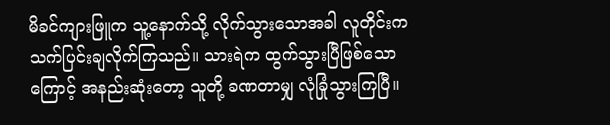မိခင်ကျားဖြူက သူ့နောက်သို့ လိုက်သွားသောအခါ လူတိုင်းက သက်ပြင်းချလိုက်ကြသည်။ သားရဲက ထွက်သွားပြီဖြစ်သောကြောင့် အနည်းဆုံးတော့ သူတို့ ခဏတာမျှ လုံခြုံသွားကြပြီ။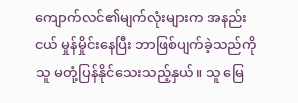ကျောက်လင်၏မျက်လုံးများက အနည်းငယ် မှုန်မှိုင်းနေပြီး ဘာဖြစ်ပျက်ခဲ့သည်ကို သူ မတုံ့ပြန်နိုင်သေးသည့်နှယ်။ သူ မြေ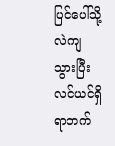ပြင်ပေါ်သို့ လဲကျသွားပြီး လင်ယင်ရှိရာဘက်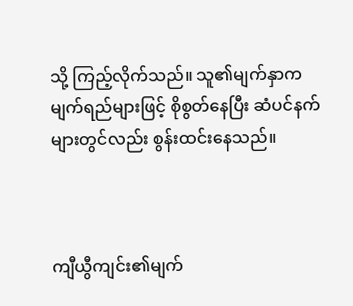သို့ ကြည့်လိုက်သည်။ သူ၏မျက်နှာက မျက်ရည်များဖြင့် စိုစွတ်နေပြီး ဆံပင်နက်များတွင်လည်း စွန်းထင်းနေသည်။



ကျီယွီကျင်း၏မျက်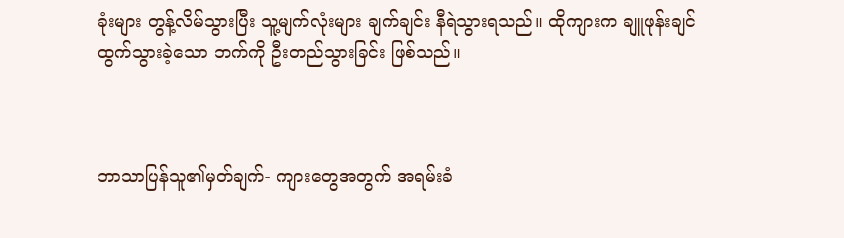ခုံးများ တွန့်လိမ်သွားပြီး သူ့မျက်လုံးများ ချက်ချင်း နီရဲသွားရသည်။ ထိုကျားက ချူဖုန်းချင် ထွက်သွားခဲ့သော ဘက်ကို ဦးတည်သွားခြင်း ဖြစ်သည်။



ဘာသာပြန်သူ၏မှတ်ချက်- ကျားတွေအတွက် အရမ်းခံ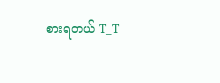စားရတယ် T_T